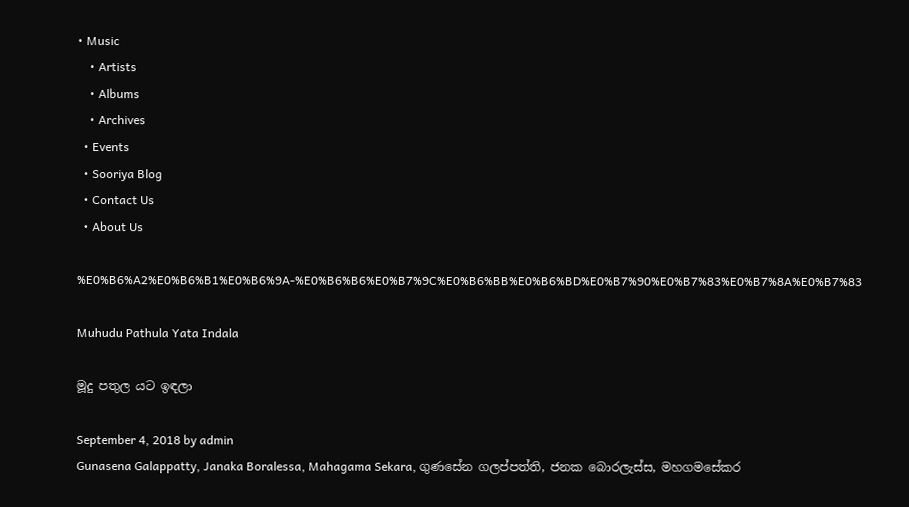• Music
    • Artists
    • Albums
    • Archives
  • Events
  • Sooriya Blog
  • Contact Us
  • About Us

%E0%B6%A2%E0%B6%B1%E0%B6%9A-%E0%B6%B6%E0%B7%9C%E0%B6%BB%E0%B6%BD%E0%B7%90%E0%B7%83%E0%B7%8A%E0%B7%83

Muhudu Pathula Yata Indala

මූදු පතුල යට ඉඳලා

September 4, 2018 by admin
Gunasena Galappatty, Janaka Boralessa, Mahagama Sekara, ගුණසේන ගලප්පත්ති, ජනක බොරලැස්ස, මහගමසේකර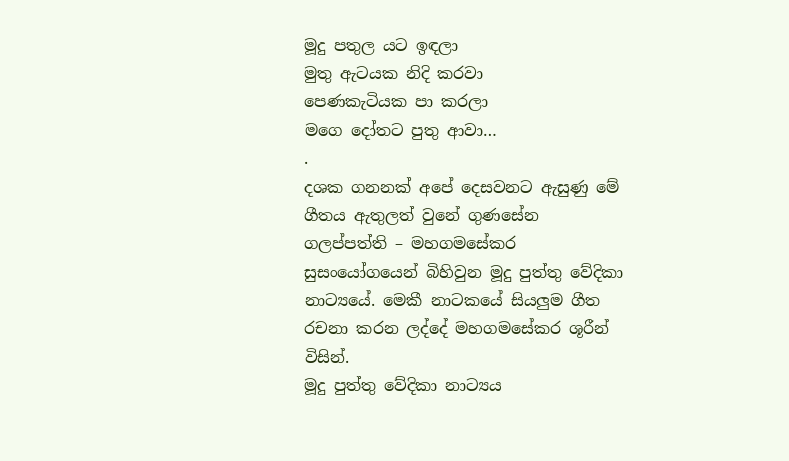මූදු පතුල යට ඉඳලා
මුතු ඇටයක නිදි කරවා
පෙණකැටියක පා කරලා
මගෙ දෝතට පුතු ආවා…
.
දශක ගනනක් අපේ දෙසවනට ඇසුණු මේ ගීතය ඇතුලත් වුනේ ගුණසේන ගලප්පත්ති – මහගමසේකර සුසංයෝගයෙන් බිහිවුන මූදු පුත්තු වේදිකා නාට්‍යයේ. මෙකී නාටකයේ සියලුම ගීත රචනා කරන ලද්දේ මහ‍ගමසේකර ශූරීන් විසින්.
මූදු පුත්තු වේදිකා නාට්‍යය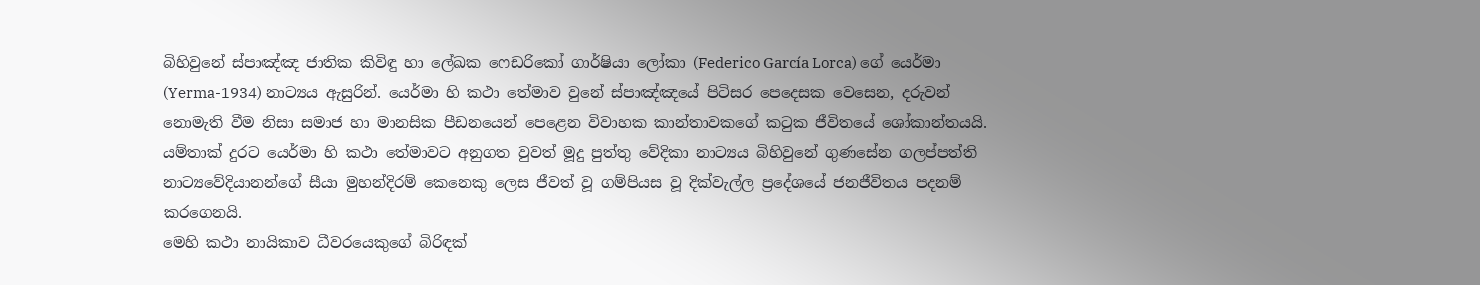බිහිවුනේ ස්පාඤ්ඤ ජාතික කිවිඳු හා ලේඛක ෆෙඩරිකෝ ගාර්ෂියා ලෝකා (Federico García Lorca) ගේ යෙර්මා (Yerma-1934) නාට්‍යය ඇසුරින්. යෙර්මා හි කථා තේමාව වුනේ ස්පාඤ්ඤයේ පිටිසර පෙදෙසක වෙසෙන, දරුවන් නොමැති වීම නිසා සමාජ හා මානසික පීඩනයෙන් පෙළෙන විවාහක කාන්තාවකගේ කටුක ජීවිතයේ ශෝකාන්තයයි.
යම්තාක් දුරට යෙර්මා හි කථා තේමාවට අනුගත වුවත් මූදු පුත්තු වේදිකා නාට්‍යය බිහිවුනේ ගුණසේන ගලප්පත්ති නාට්‍යවේදියානන්ගේ සීයා මුහන්දිරම් කෙනෙකු ලෙස ජීවත් වූ ගම්පියස වූ දික්වැල්ල ප්‍රදේශයේ ජනජීවිතය පදනම් කරගෙනයි.
මෙහි කථා නායිකාව ධීවරයෙකුගේ බිරිඳක්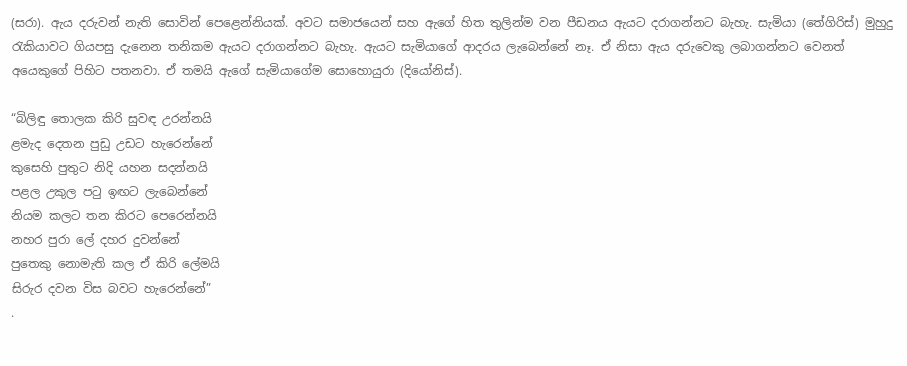(සරා). ඇය දරුවන් නැති සොවින් පෙළෙන්නියක්. අවට සමාජයෙන් සහ ඇගේ හිත තුලින්ම වන පීඩනය ඇයට දරාගන්නට බැහැ. සැමියා (තේගිරිස්) මුහුදු රැකියාවට ගියපසු දැනෙන තනිකම ඇයට දරාගන්නට බැහැ. ඇයට සැමියාගේ ආදරය ලැබෙන්නේ නෑ. ඒ නිසා ඇය දරුවෙකු ලබාගන්නට වෙනත් අයෙකුගේ පිහිට පතනවා. ඒ තමයි ඇගේ සැමියාගේම සොහොයුරා (දියෝනිස්).

“බිලිඳු තොලක කිරි සුවඳ උරන්නයි
ළමැද දෙතන පුඩු උඩට හැරෙන්නේ
කුසෙහි පුතුට නිදි යහන සදන්නයි
පළල උකුල පටු ඉඟට ලැබෙන්නේ
නියම කලට තන කිරට පෙරෙන්නයි
නහර පුරා ලේ දහර දුවන්නේ
පුතෙකු නොමැති කල ඒ කිරි ලේමයි
සිරුර දවන විස බවට හැරෙන්නේ”
.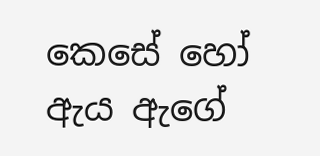කෙසේ හෝ ඇය ඇගේ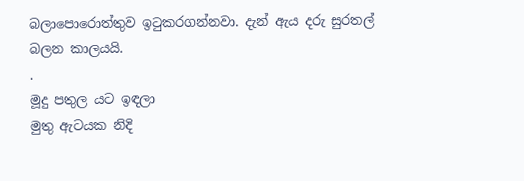බලාපොරොත්තුව ඉටුකරගන්නවා. දැන් ඇය දරු සුරතල් බලන කාලයයි.
.
මූදු පතුල යට ඉඳලා
මුතු ඇටයක නිදි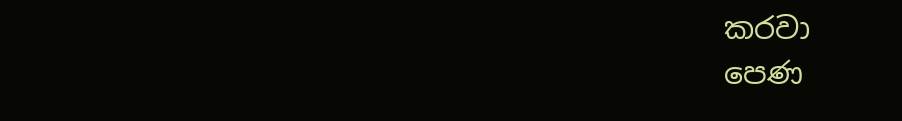කරවා
පෙණ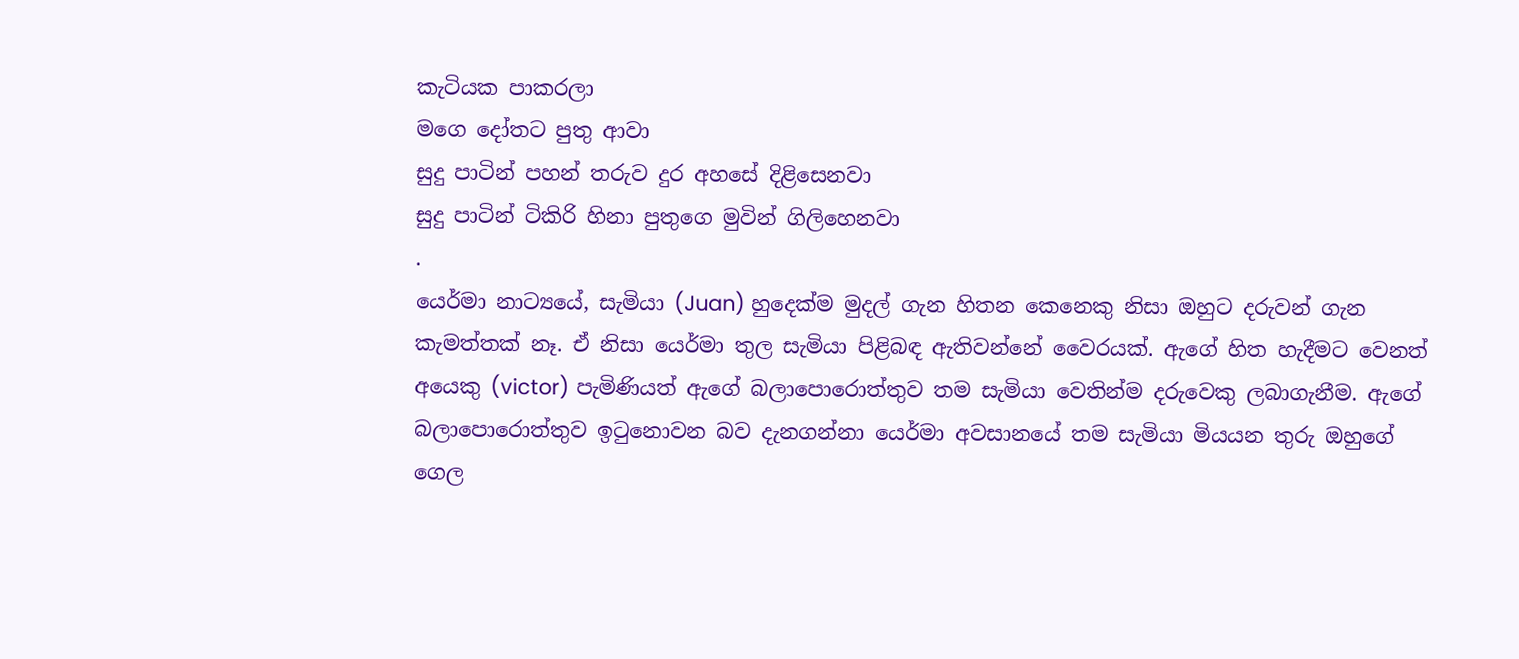කැටියක පාකරලා
මගෙ දෝතට පුතු ආවා
සුදු පාටින් පහන් තරුව දුර අහසේ දිළිසෙනවා
සුදු පාටින් ටිකිරි හිනා පුතුගෙ මුවින් ගිලිහෙනවා
.
යෙර්මා නාට්‍යයේ, සැමියා (Juan) හුදෙක්ම මුදල් ගැන හිතන කෙනෙකු නිසා ඔහුට දරුවන් ගැන කැමත්තක් නෑ. ඒ නිසා යෙර්මා තුල සැමියා පිළිබඳ ඇතිවන්නේ වෛරයක්. ඇගේ හිත හැදීමට වෙනත් අයෙකු (victor) පැමිණියත් ඇගේ බලාපොරොත්තුව තම සැමියා වෙතින්ම දරුවෙකු ලබාගැනීම. ඇගේ බලාපොරොත්තුව ඉටුනොවන බව දැනගන්නා යෙර්මා අවසානයේ තම සැමියා මියයන තුරු ඔහුගේ ගෙල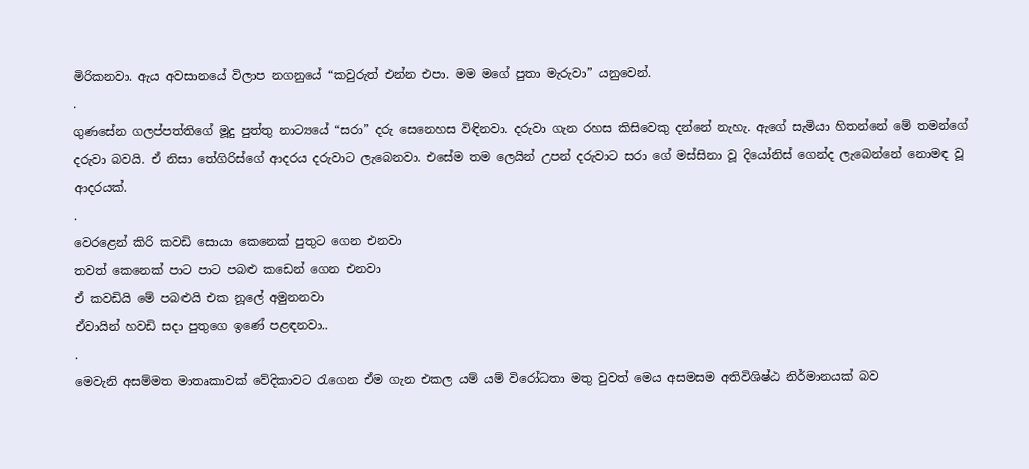මිරිකනවා. ඇය අවසානයේ විලාප නගනුයේ “කවුරුත් එන්න එපා. මම මගේ පුතා මැරුවා” යනුවෙන්.
.
ගුණසේන ගලප්පත්තිගේ මූදු පුත්තු නාට්‍යයේ “සරා” දරු සෙනෙහස විඳිනවා. දරුවා ගැන රහස කිසිවෙකු දන්නේ නැහැ. ඇගේ සැමියා හිතන්නේ මේ තමන්ගේ දරුවා බවයි. ඒ නිසා තේගිරිස්ගේ ආදරය දරුවාට ලැබෙනවා. එසේම තම ලෙයින් උපන් දරුවාට සරා ගේ මස්සිනා වූ දියෝනිස් ගෙන්ද ලැබෙන්නේ නොමඳ වූ ආදරයක්.
.
වෙරළෙන් කිරි කවඩි සොයා කෙනෙක් පුතුට ගෙන එනවා
තවත් කෙනෙක් පාට පාට පබළු කඩෙන් ගෙන එනවා
ඒ කවඩියි මේ පබළුයි එක නූලේ අමුනනවා
ඒවායින් හවඩි සදා පුතුගෙ ඉණේ පළඳනවා..
.
මෙවැනි අසම්මත මාතෘකාවක් වේදිකාවට රැගෙන ඒම ගැන එකල යම් යම් විරෝධතා මතු වුවත් මෙය අසමසම අතිවිශිෂ්ඨ නිර්මානයක් බව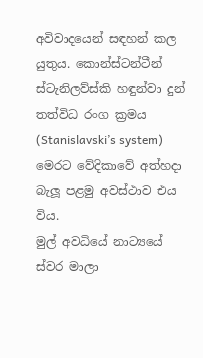අවිවාදයෙන් සඳහන් කල යුතුය. කොන්ස්ටන්ටීන් ස්ටැනිලව්ස්කි හඳුන්වා දුන් තත්විධ රංග ක්‍රමය (Stanislavski’s system) මෙරට වේදිකාවේ අත්හදා බැලූ පළමු අවස්ථාව එය විය.
මුල් අවධියේ නාට්‍යයේ ස්වර මාලා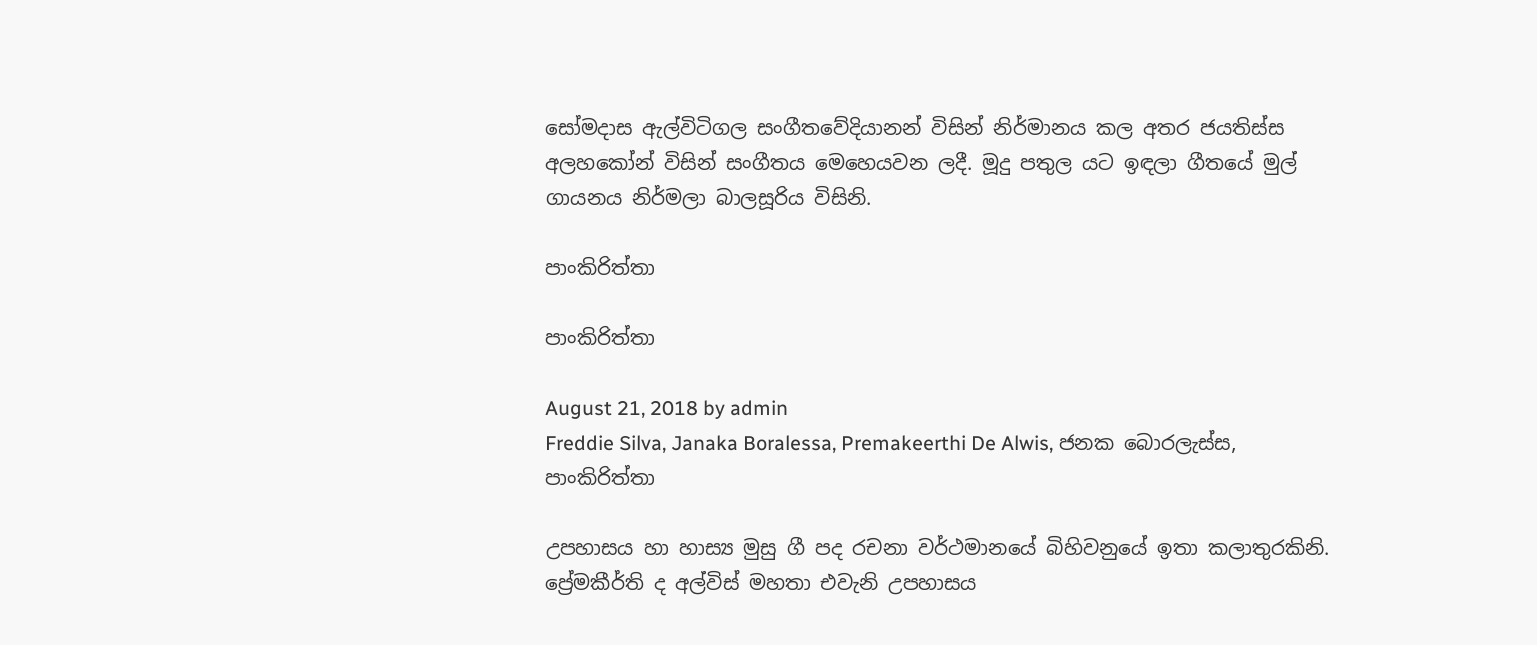සෝමදාස ඇල්විටිගල සංගීතවේදියානන් විසින් නිර්මානය කල අතර ජයතිස්ස අලහකෝන් විසින් සංගීතය මෙහෙයවන ලදී. මූදු පතුල යට ඉඳලා ගීතයේ මුල් ගායනය නිර්මලා බාලසූරිය විසිනි.

පාංකිරිත්තා

පාංකිරිත්තා

August 21, 2018 by admin
Freddie Silva, Janaka Boralessa, Premakeerthi De Alwis, ජනක බොරලැස්ස, පාංකිරිත්තා

උපහාසය හා හාස්‍ය මුසු ගී පද රචනා වර්ථමානයේ බිහිවනුයේ ඉතා කලාතුරකිනි. ප්‍රේමකීර්ති ද අල්විස් මහතා එවැනි උපහාසය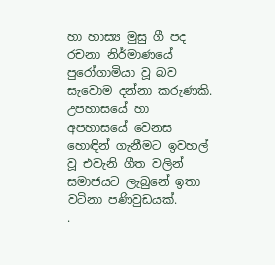හා හාස්‍ය මුසු ගී පද රචනා නිර්මාණයේ පුරෝගාමියා වූ බව සැවොම දන්නා කරුණකි. උපහාසයේ හා අපහාසයේ වෙනස හොඳින් ගැනීමට ඉවහල් වූ එවැනි ගීත වලින් සමාජයට ලැබුනේ ඉතා වටිනා පණිවුඩයක්.
.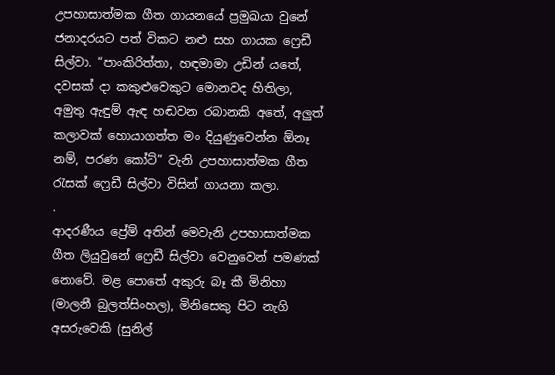උපහාසාත්මක ගීත ගායනයේ ප්‍රමුඛයා වුනේ ජනාදරයට පත් විකට නළු සහ ගායක ෆ්‍රෙඩී සිල්වා. “පාංකිරිත්තා, හඳමාමා උඩින් යතේ, දවසක් දා කකුළුවෙකුට මොනවද හිතිලා, අමුතු ඇඳුම් ඇඳ හඬවන රබානකි අතේ, අලුත් කලාවක් හොයාගත්ත මං දියුණුවෙන්න ඕනෑ නම්, පරණ කෝට්” වැනි උපහාසාත්මක ගීත රැසක් ෆ්‍රෙඩී සිල්වා විසින් ගායනා කලා.
.
ආදරණීය ප්‍රේම් අතින් මෙවැනි උපහාසාත්මක ගීත ලියුවුනේ ෆ්‍රෙඩී සිල්වා වෙනුවෙන් පමණක් නොවේ. මළ පොතේ අකුරු බෑ කී මිනිහා (මාලනී බුලත්සිංහල), මිනිසෙකු පිට නැගි අසරුවෙකි (සුනිල්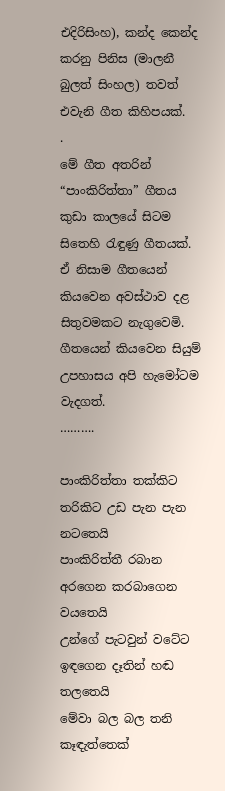එදිරිසිංහ), කන්ද කෙන්ද කරනු පිනිස (මාලනී බුලත් සිංහල) තවත් එවැනි ගීත කිහිපයක්.
.
මේ ගීත අතරින් “පාංකිරිත්තා” ගීතය කුඩා කාලයේ සිටම සිතෙහි රැඳුණු ගීතයක්. ඒ නිසාම ගීතයෙන් කියවෙන අවස්ථාව දළ සිතුවමකට නැගුවෙමි. ගීතයෙන් කියවෙන සියුම් උපහාසය අපි හැමෝටම වැදගත්.
……….

පාංකිරිත්තා තක්කිට තරිකිට උඩ පැන පැන නටතෙයි
පාංකිරිත්තී රබාන අරගෙන කරබාගෙන වයතෙයි
උන්ගේ පැටවුන් වටේට ඉඳගෙන දෑතින් හඬ තලතෙයි
මේවා බල බල තනි කෑඳැත්තෙක්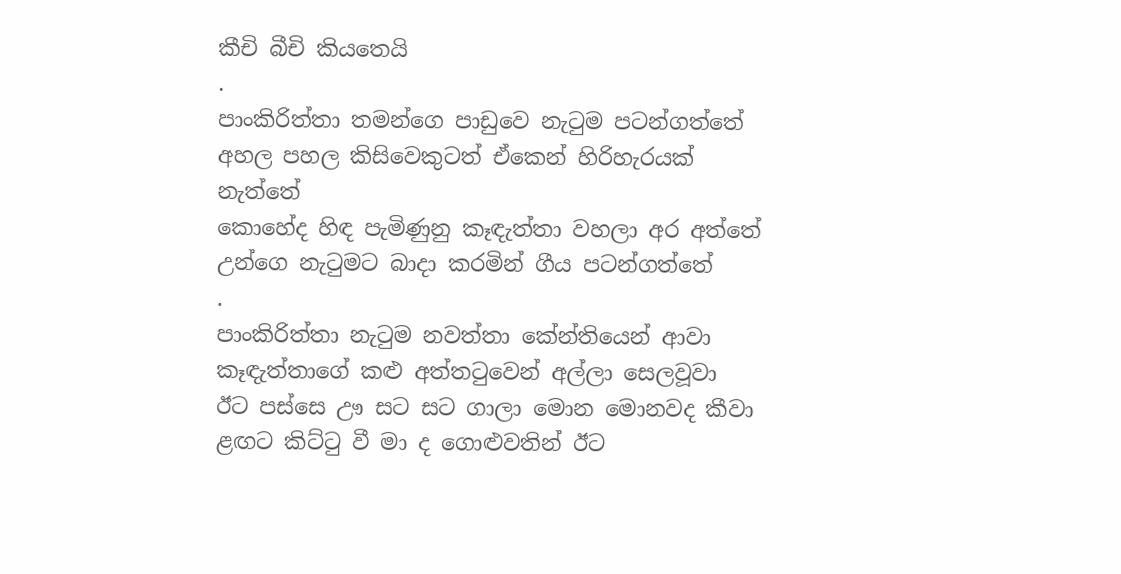කීචි බීචි කියතෙයි
.
පාංකිරිත්තා තමන්ගෙ පාඩුවෙ නැටුම පටන්ගත්තේ
අහල පහල කිසිවෙකුටත් ඒකෙන් හිරිහැරයක් නැත්තේ
කොහේද හිඳ පැමිණුනු කෑඳැත්තා වහලා අර අත්තේ
උන්ගෙ නැටුමට බාදා කරමින් ගීය පටන්ගත්තේ
.
පාංකිරිත්තා නැටුම නවත්තා කේන්තියෙන් ආවා
කෑඳැත්තාගේ කළු අත්තටුවෙන් අල්ලා සෙලවූවා
ඊට පස්සෙ ඌ සට සට ගාලා මොන මොනවද කීවා
ළඟට කිට්ටු වී මා ද ගොළුවතින් ඊට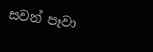සවන් පෑවා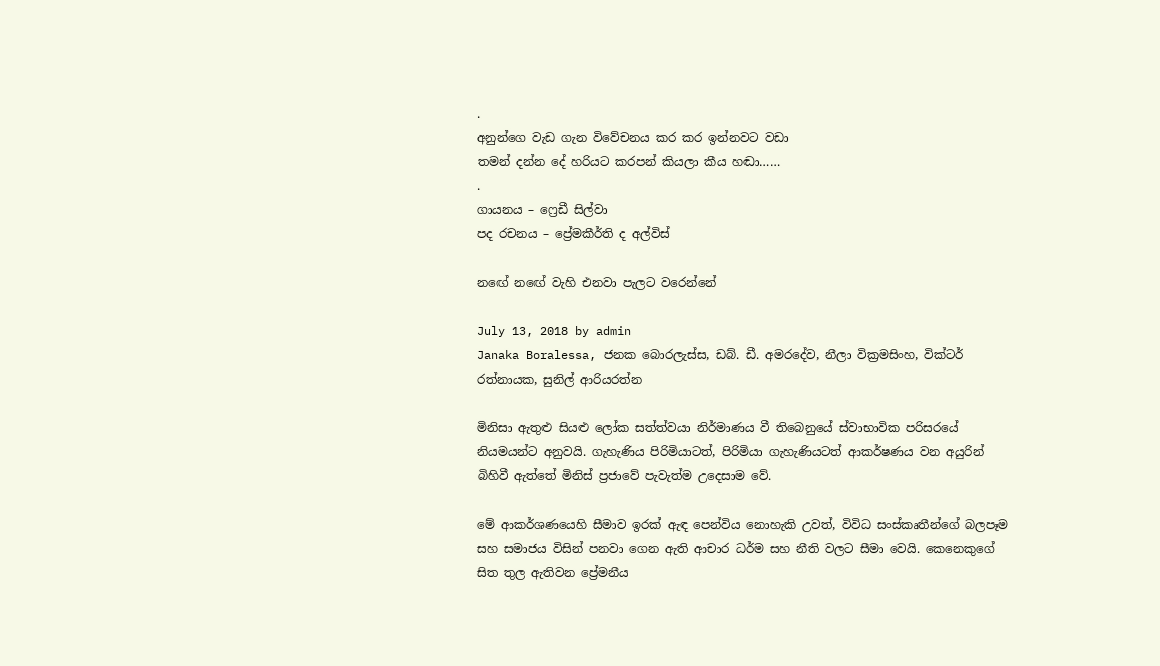.
අනුන්ගෙ වැඩ ගැන විවේචනය කර කර ඉන්නවට වඩා
තමන් දන්න දේ හරියට කරපන් කියලා කීය හඬා……
.
ගායනය – ෆ්‍රෙඩී සිල්වා
පද රචනය – ප්‍රේමකීර්ති ද අල්විස්

නඟේ නඟේ වැහි එනවා පැලට වරෙන්නේ

July 13, 2018 by admin
Janaka Boralessa, ජනක බොරලැස්ස, ඩබ්. ඩී. අමරදේව, නීලා වික්‍රමසිංහ, වික්ටර් රත්නායක, සුනිල් ආරියරත්න

මිනිසා ඇතුළු සියළු ලෝක සත්ත්වයා නිර්මාණය වී තිබෙනුයේ ස්වාභාවික පරිසරයේ නියමයන්ට අනුවයි. ගැහැණිය පිරිමියාටත්, පිරිමියා ගැහැණියටත් ආකර්ෂණය වන අයුරින් බිහිවී ඇත්තේ මිනිස් ප්‍රජාවේ පැවැත්ම උදෙසාම වේ.

මේ ආකර්ශණයෙහි සීමාව ඉරක් ඇඳ පෙන්විය නොහැකි උවත්, විවිධ සංස්කෘතීන්ගේ බලපෑම සහ සමාජය විසින් පනවා ගෙන ඇති ආචාර ධර්ම සහ නීති වලට සීමා වෙයි. කෙනෙකුගේ සිත තුල ඇතිවන ප්‍රේමනීය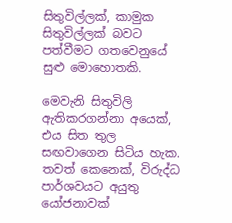සිතුවිල්ලක්, කාමුක සිතුවිල්ලක් බවට පත්වීමට ගතවෙනුයේ සුළු මොහොතකි.

මෙවැනි සිතුවිලි ඇතිකරගන්නා අයෙක්, එය සිත තුල සඟවාගෙන සිටිය හැක. තවත් කෙනෙක්, විරුද්ධ පාර්ශවයට අයුතු යෝජනාවක්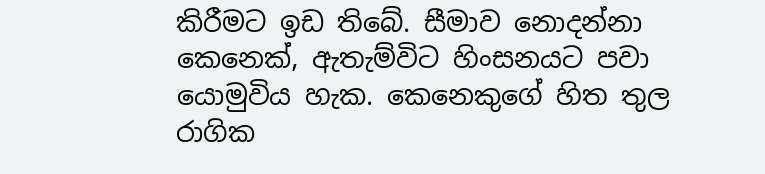කිරීමට ඉඩ තිබේ. සීමාව නොදන්නා කෙනෙක්, ඇතැම්විට හිංසනයට පවා යොමුවිය හැක. කෙනෙකුගේ හිත තුල රාගික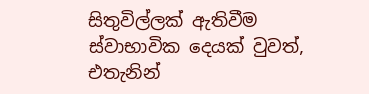සිතුවිල්ලක් ඇතිවීම ස්වාභාවික දෙයක් වුවත්, එතැනින්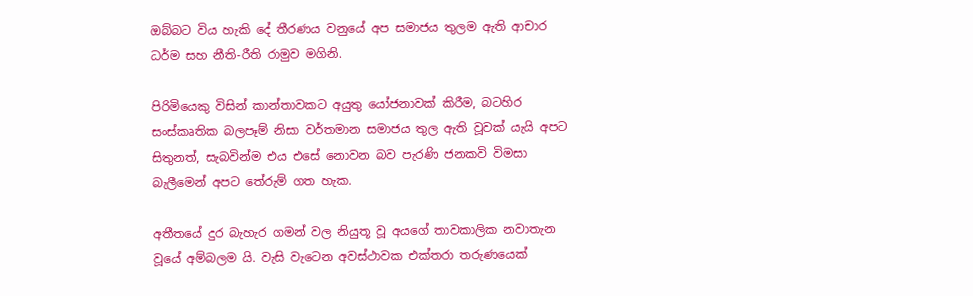ඔබ්බට විය හැකි දේ තීරණය වනුයේ අප සමාජය තුලම ඇති ආචාර ධර්ම සහ නීති-රීති රාමුව මගිනි.

පිරිමියෙකු විසින් කාන්තාවකට අයුතු යෝජනාවක් කිරීම, බටහිර සංස්කෘතික බලපෑම් නිසා වර්තමාන සමාජය තුල ඇති වූවක් යැයි අපට සිතුනත්, සැබවින්ම එය එසේ නොවන බව පැරණි ජනකවි විමසා බැලීමෙන් අපට තේරුම් ගත හැක.

අතීතයේ දුර බැහැර ගමන් වල නියුතූ වූ අයගේ තාවකාලික නවාතැන වූයේ අම්බලම යි. වැසි වැටෙන අවස්ථාවක එක්තරා තරුණයෙක්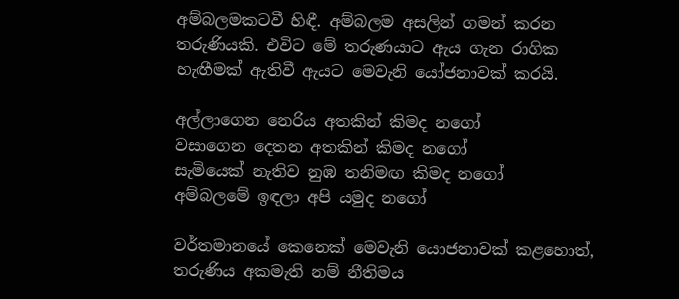අම්බලමකටවී හිඳී. අම්බලම අසලින් ගමන් කරන තරුණියකි. එවිට මේ තරුණයාට ඇය ගැන රාගික හැඟීමක් ඇතිවී ඇයට මෙවැනි යෝජනාවක් කරයි.

අල්ලාගෙන නෙරිය අතකින් කිමද නගෝ
වසාගෙන දෙතන අතකින් කිමද නගෝ
සැමියෙක්‌ නැතිව නුඹ තනිමඟ කිමද නගෝ
අම්බලමේ ඉඳලා අපි යමුද නගෝ

වර්තමානයේ කෙනෙක් මෙවැනි යොජනාවක් කළහොත්, තරුණිය අකමැති නම් නීතිමය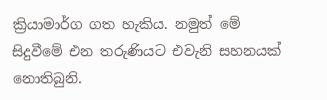ක්‍රියාමාර්ග ගත හැකිය. නමුත් මේ සිදුවීමේ එන තරුණියට එවැනි සහනයක් නොතිබුනි.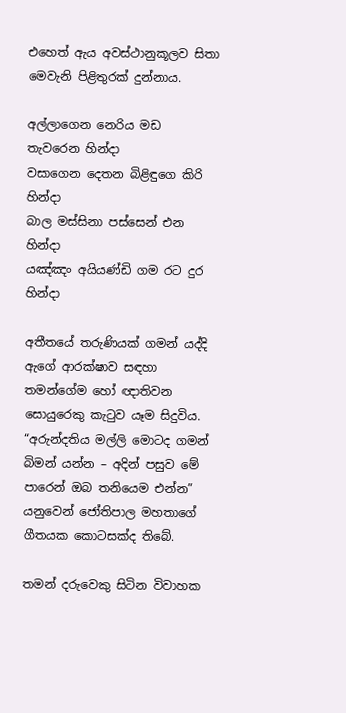එහෙත් ඇය අවස්ථානුකූලව සිතා මෙවැනි පිළිතුරක් දුන්නාය.

අල්ලාගෙන නෙරිය මඩ තැවරෙන හින්දා
වසාගෙන දෙතන බිළිඳුගෙ කිරි හින්දා
බාල මස්‌සිනා පස්‌සෙන් එන හින්දා
යඤ්ඤං අයියණ්‌ඩි ගම රට දුර හින්දා

අතීතයේ තරුණියක් ගමන් යද්දි ඇගේ ආරක්ෂාව සඳහා තමන්ගේම හෝ ඥාතිවන සොයුරෙකු කැටුව යෑම සිදුවිය. “අරුන්දතිය මල්ලි මොටද ගමන් බිමන් යන්න – අදින් පසුව මේ පාරෙන් ඔබ තනියෙම එන්න” යනුවෙන් ජෝතිපාල මහතාගේ ගීතයක කොටසක්ද තිබේ.

තමන් දරුවෙකු සිටින විවාහක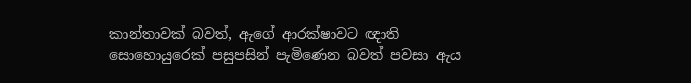කාන්තාවක් බවත්, ඇගේ ආරක්ෂාවට ඥාති සොහොයුරෙක් පසුපසින් පැමිණෙන බවත් පවසා ඇය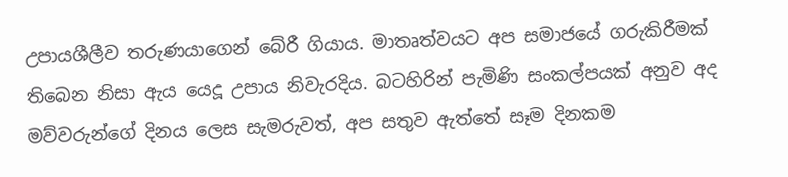උපායශීලීව තරුණයාගෙන් බේරී ගියාය. මාතෘත්වයට අප සමාජයේ ගරුකිරීමක් තිබෙන නිසා ඇය යෙදූ උපාය නිවැරදිය. බටහිරින් පැමිණි සංකල්පයක් අනුව අද මව්වරුන්ගේ දිනය ලෙස සැමරුවත්, අප සතුව ඇත්තේ සෑම දිනකම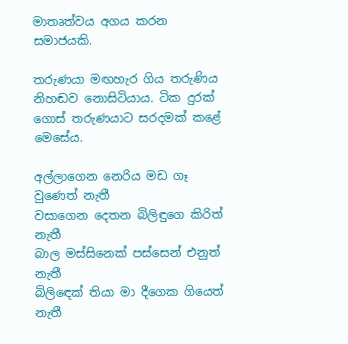මාතෘත්වය අගය කරන සමාජයකි.

තරුණයා මඟහැර ගිය තරුණිය නිහඬව නොසිටියාය. ටික දුරක් ගොස් තරුණයාට සරදමක් කළේ මෙසේය.

අල්ලාගෙන නෙරිය මඩ ගෑ වුණෙත් නැතී
වසාගෙන දෙතන බිලිඳුගෙ කිරිත් නැතී
බාල මස්සිනෙක් පස්සෙන් එනුත් නැතී
බිලිඳෙක් තියා මා දීගෙක ගියෙත් නැතී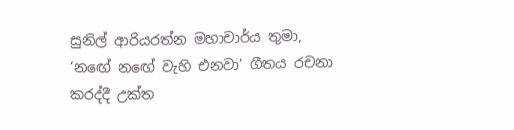සුනිල් ආරියරත්න මහාචාර්ය තුමා, ‘නඟේ නඟේ වැහි එනවා’ ගීතය රචනා කරද්දී උක්ත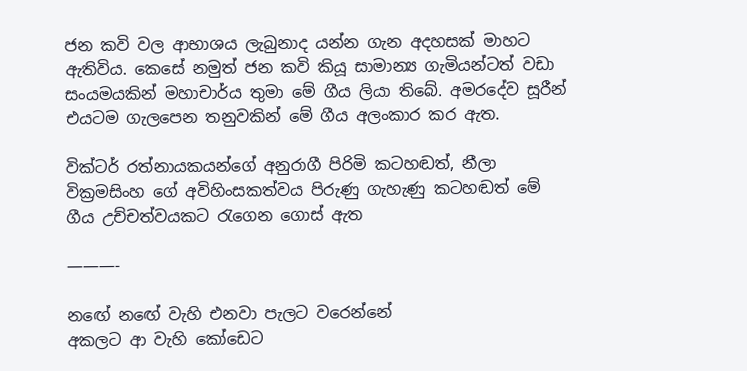ජන කවි වල ආභාශය ලැබුනාද යන්න ගැන අදහසක් මාහට ඇතිවිය. කෙසේ නමුත් ජන කවි කියූ සාමාන්‍ය ගැමියන්ටත් වඩා සංයමයකින් මහාචාර්ය තුමා මේ ගීය ලියා තිබේ. අමරදේව සූරීන් එයටම ගැලපෙන තනුවකින් මේ ගීය අලංකාර කර ඇත.

වික්ටර් රත්නායකයන්ගේ අනුරාගී පිරිමි කටහඬත්, නීලා වික්‍රමසිංහ ගේ අවිහිංසකත්වය පිරුණු ගැහැණු කටහඬත් මේ ගීය උච්චත්වයකට රැගෙන ගොස් ඇත

———-

නඟේ නඟේ වැහි එනවා පැලට වරෙන්නේ
අකලට ආ වැහි කෝඩෙට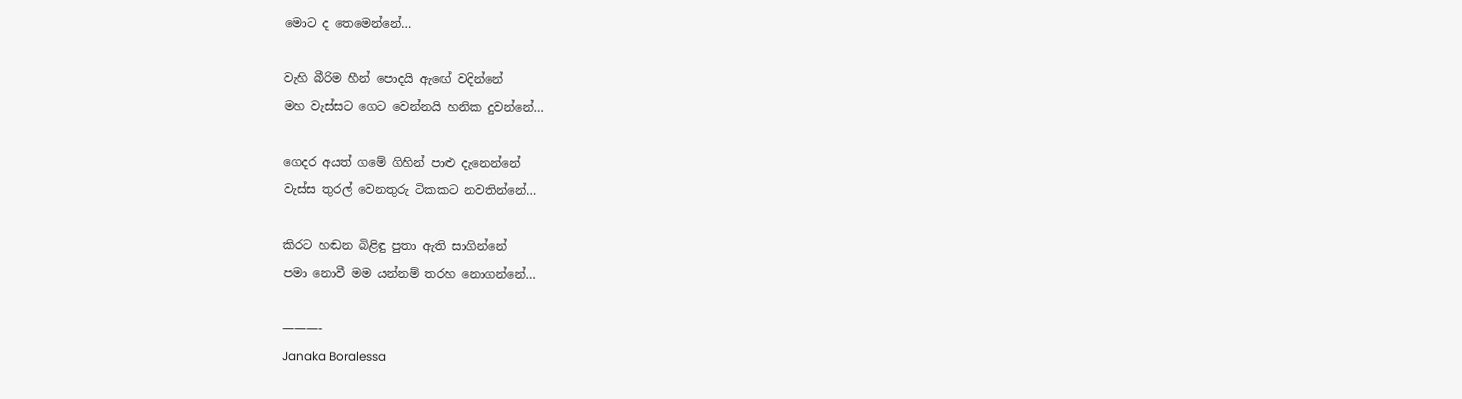මොට ද තෙමෙන්නේ…

වැහි බීරිම හීන් පොදයි ඇඟේ වදින්නේ
මහ වැස්සට ගෙට වෙන්නයි හනික දුවන්නේ…

ගෙදර අයත් ගමේ ගිහින් පාළු දැනෙන්නේ
වැස්ස තුරල් වෙනතුරු ටිකකට නවතින්නේ…

කිරට හඬන බිළිඳු පුතා ඇති සාගින්නේ
පමා නොවී මම යන්නම් තරහ නොගන්නේ…

———-
Janaka Boralessa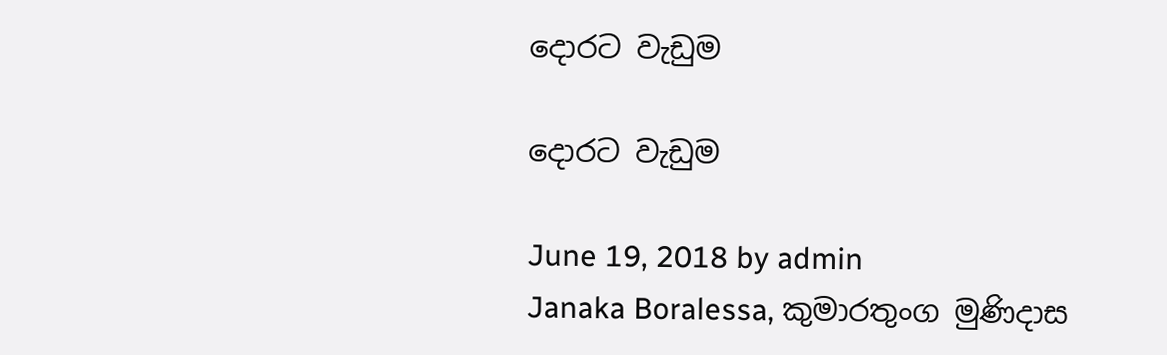දොරට වැඩුම

දොරට වැඩුම

June 19, 2018 by admin
Janaka Boralessa, කුමාරතුංග මුණිදාස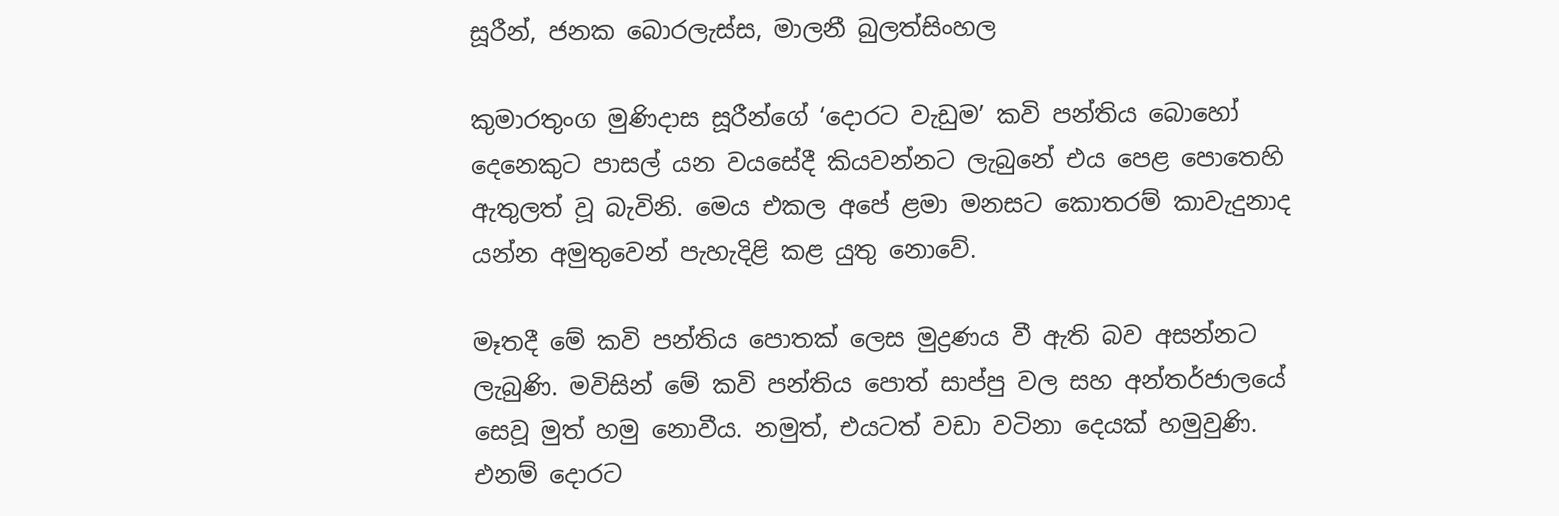සූරීන්, ජනක බොරලැස්ස, මාලනී බුලත්සිංහල

කුමාරතුංග මුණිදාස සූරීන්ගේ ‘දොරට වැඩුම’ කවි පන්තිය බොහෝ දෙනෙකුට පාසල් යන වයසේදී කියවන්නට ලැබුනේ එය පෙළ පොතෙහි ඇතුලත් වූ බැවිනි. මෙය එකල අපේ ළමා මනසට කොතරම් කාවැදුනාද යන්න අමුතුවෙන් පැහැදිළි කළ යුතු නොවේ.

මෑතදී මේ කවි පන්තිය පොතක් ලෙස මුද්‍රණය වී ඇති බව අසන්නට ලැබුණි. මවිසින් මේ කවි පන්තිය පොත් සාප්පු වල සහ අන්තර්ජාලයේ සෙවූ මුත් හමු නොවීය. නමුත්, එයටත් වඩා වටිනා දෙයක් හමුවුණි. එනම් දොරට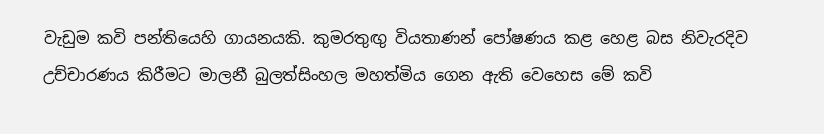වැඩුම කවි පන්තියෙහි ගායනයකි. කුමරතුඟු වියතාණන් පෝෂණය කළ හෙළ බස නිවැරදිව උච්චාරණය කිරීමට මාලනී බුලත්සිංහල මහත්මිය ගෙන ඇති වෙහෙස මේ කවි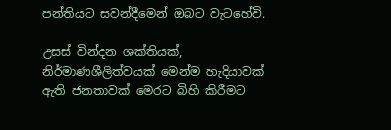පන්තියට සවන්දීමෙන් ඔබට වැටහේවි.

උසස්‌ වින්දන ශක්‌තියක්, නිර්මාණශීලිත්වයක්‌ මෙන්ම හැදියාවක්‌ ඇති ජනතාවක්‌ මෙරට බිහි කිරීමට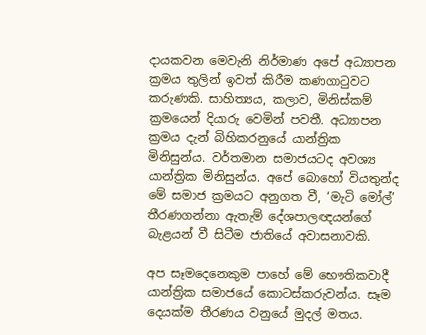දායකවන මෙවැනි නිර්මාණ අපේ අධ්‍යාපන ක්‍රමය තුලින් ඉවත් කිරීම කණගාටුවට කරුණකි. සාහිත්‍යය, කලාව, මිනිස්කම් ක්‍රමයෙන් දියාරු වෙමින් පවතී. අධ්‍යාපන ක්‍රමය දැන් බිහිකරනුයේ යාන්ත්‍රික මිනිසුන්ය. වර්තමාන සමාජයටද අවශ්‍ය යාන්ත්‍රික මිනිසුන්ය. අපේ බොහෝ වියතුන්ද මේ සමාජ ක්‍රමයට අනුගත වී, ‘මැටි මෝල්’ තීරණගන්නා ඇතැම් දේශපාලඥයන්ගේ බැළයන් වී සිටීම ජාතියේ අවාසනාවකි.

අප සෑමදෙනෙකුම පාහේ මේ භෞතිකවාදී යාන්ත්‍රික සමාජයේ කොටස්කරුවන්ය. සෑම දෙයක්ම තීරණය වනුයේ මුදල් මතය.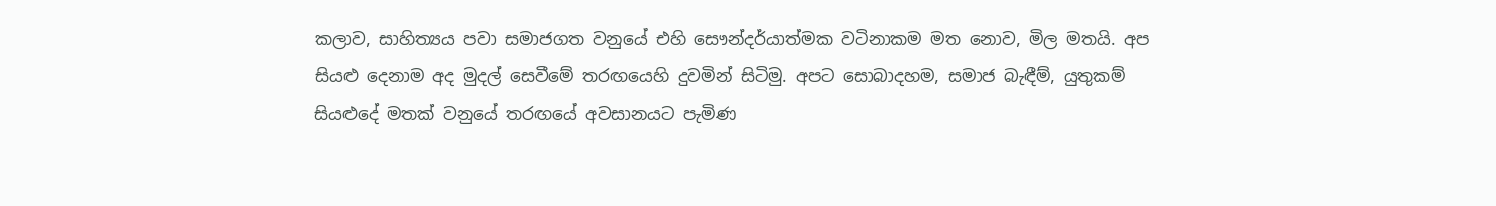කලාව, සාහිත්‍යය පවා සමාජගත වනුයේ එහි සෞන්දර්යාත්මක වටිනාකම මත නොව, මිල මතයි. අප සියළු දෙනාම අද මුදල් සෙවීමේ තරඟයෙහි දුවමින් සිටිමු. අපට සොබාදහම, සමාජ බැඳීම්, යුතුකම් සියළුදේ මතක් වනුයේ තරඟයේ අවසානයට පැමිණ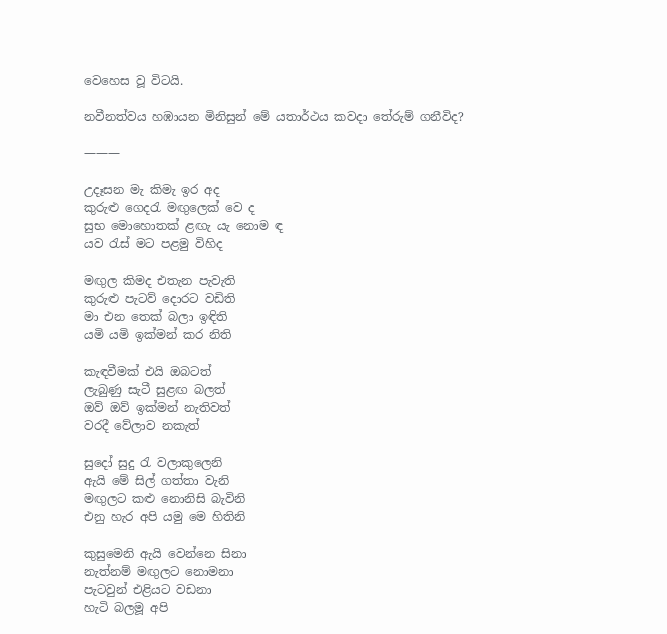වෙහෙස වූ විටයි.

නවීනත්වය හඹායන මිනිසුන් මේ යතාර්ථය කවදා තේරුම් ගනීවිද?

———

උදෑසන මැ කිමැ ඉර අද
කුරුළු ගෙදරැ මඟුලෙක් වෙ ද
සුභ මොහොතක් ළඟැ යැ නොම ඳ
යව රැස් මට පළමු විහිද

මඟුල කිමද එතැන පැවැති
කුරුළු පැටව් දොරට වඩිති
මා එන තෙක් බලා ඉඳිති
යමි යමි ඉක්මන් කර නිති

කැඳවීමක් එයි ඔබටත්
ලැබුණු සැටී සුළඟ බලත්
ඔව් ඔව් ඉක්මන් නැතිවත්
වරදී වේලාව නකැත්

සුදෝ සුදු රැ වලාකුලෙනි
ඇයි මේ සිල් ගත්තා වැනි
මඟුලට කළු නොනිසි බැවිනි
එනු හැර අපි යමු මෙ හිතිනි

කුසුමෙනි ඇයි වෙන්නෙ සිනා
නැත්නම් මඟුලට නොමනා
පැටවුන් එළියට වඩනා
හැටි බලමූ අපි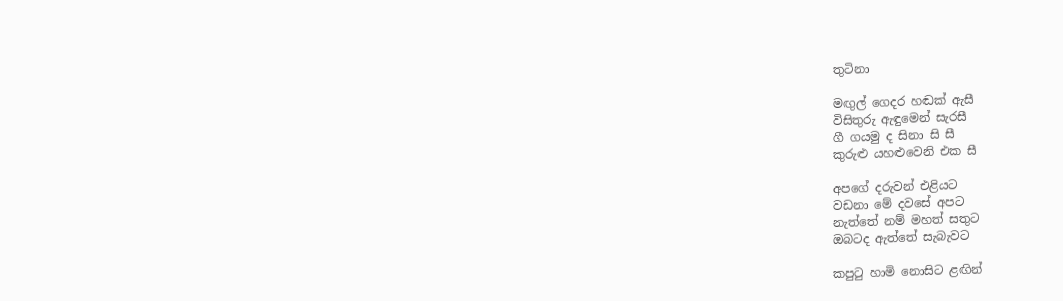තුටිනා

මඟුල් ගෙදර හඬක් ඇසී
විසිතුරු ඇඳුමෙන් සැරසී
ගී ගයමු ද සිනා සි සී
කුරුළු යහළුවෙනි එක සී

අපගේ දරුවන් එළියට
වඩනා මේ දවසේ අපට
නැත්තේ නම් මහත් සතුට
ඔබටද ඇත්තේ සැබැවට

කපුටු හාමි නොසිට ළඟින්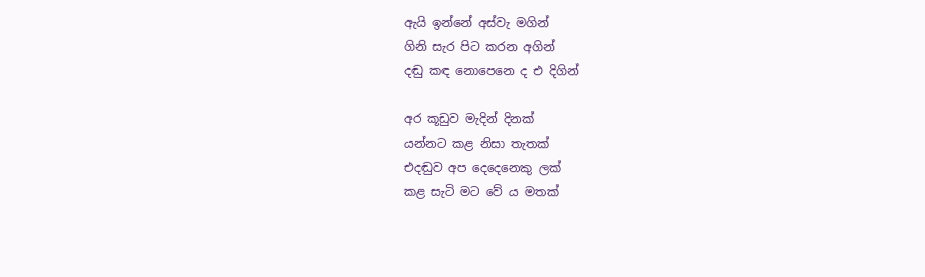ඇයි ඉන්නේ අස්වැ මගින්
ගිනි සැර පිට කරන අගින්
දඬු කඳ නොපෙනෙ ද එ දිගින්

අර කූඩුව මැදින් දිනක්
යන්නට කළ නිසා තැතක්
එදඬුව අප දෙදෙනෙකු ලක්
කළ සැටි මට වේ ය මතක්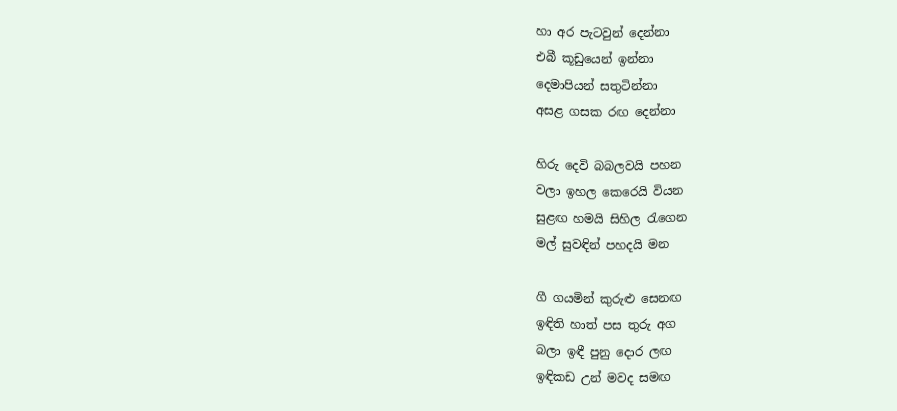හා අර පැටවුන් දෙන්නා
එබී කූඩුයෙන් ඉන්නා
දෙමාපියන් සතුටින්නා
අසළ ගසක රඟ දෙන්නා

හිරු දෙවි බබලවයි පහන
වලා ඉහල කෙරෙයි වියන
සුළඟ හමයි සිහිල රැගෙන
මල් සුවඳින් පහදයි මන

ගී ගයමින් කුරුළු සෙනඟ
ඉඳිති හාත් පස තුරු අග
බලා ඉඳී පුනු දොර ලඟ
ඉඳිකඩ උන් මවද සමඟ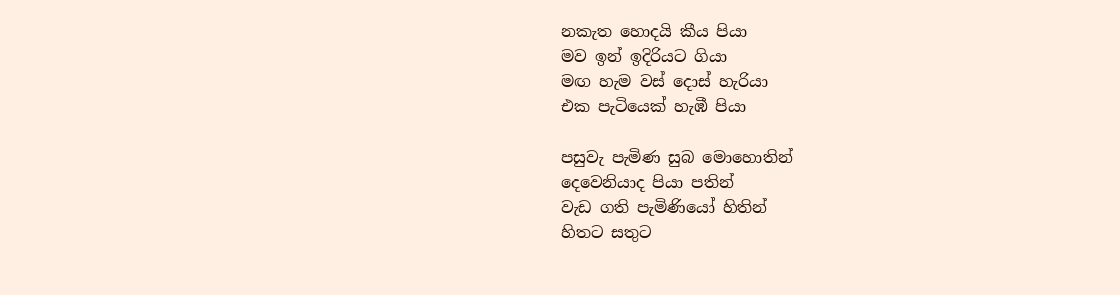නකැත හොදයි කීය පියා
මව ඉන් ඉදිරියට ගියා
මඟ හැම වස් දොස් හැරියා
එක පැටියෙක් හැඹී පියා

පසුවැ පැමිණ සුබ මොහොතින්
දෙවෙනියාද පියා පතින්
වැඩ ගති පැමිණියෝ හිතින්
හිතට සතුට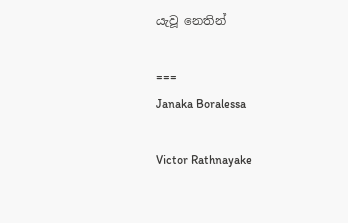යැවූ නෙතින්

===
Janaka Boralessa

Victor Rathnayake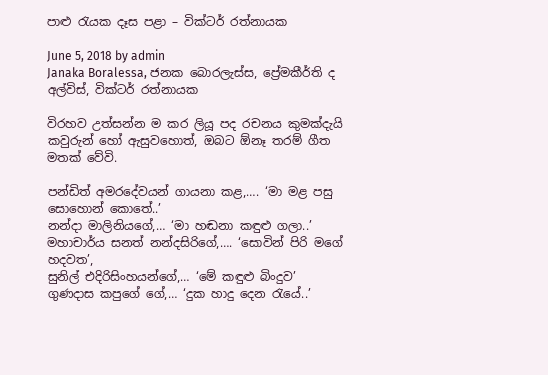පාළු රැයක දෑස පළා – වික්ටර් රත්නායක

June 5, 2018 by admin
Janaka Boralessa, ජනක බොරලැස්ස, ප්‍රේමකීර්ති ද අල්විස්, වික්ටර් රත්නායක

විරහව උත්සන්න ම කර ලියූ පද රචනය කුමක්දැයි කවුරුන් හෝ ඇසුවහොත්, ඔබට ඕනෑ තරම් ගීත මතක් වේවි.

පන්ඩිත් අමරදේවයන් ගායනා කළ,…. ‘මා මළ පසු සොහොන් කොතේ..’
නන්දා මාලිනියගේ,… ‘මා හඬනා කඳුළු ගලා..’
මහාචාර්ය සනත් නන්දසිරිගේ,…. ‘සොවින් පිරි මගේ හදවත’,
සුනිල් එදිරිසිංහයන්ගේ,… ‘මේ කඳුළු බිංදුව’
ගුණදාස කපුගේ ගේ,… ‘දුක හාදු දෙන රැයේ..’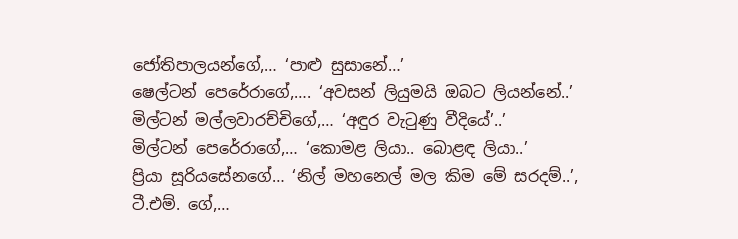ජෝතිපාලයන්ගේ,… ‘පාළු සුසානේ…’
ෂෙල්ටන් පෙරේරාගේ,…. ‘අවසන් ලියුමයි ඔබට ලියන්නේ‍..’
මිල්ටන් මල්ලවාරච්චිගේ,… ‘අඳුර වැටුණු වීදියේ’..’
මිල්ටන් පෙරේරාගේ,… ‘කොමළ ලියා.. බොළඳ ලියා..’
ප්‍රියා සූරියසේනගේ… ‘නිල් මහනෙල් මල කිම මේ සරදම්..’,
ටී.එම්. ගේ,…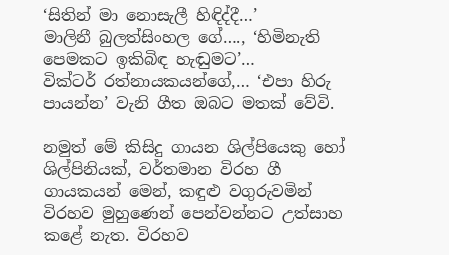‘සිතින් මා නොසැලී හිඳිද්දී…’
මාලිනී බුලත්සිංහල ගේ…., ‘හිමිනැති පෙමකට ඉකිබිඳ හැඬුමට’…
වික්ටර් රත්නායකයන්ගේ,… ‘එපා හිරු පායන්න’ වැනි ගීත ඔබට මතක් වේවි.

නමුත් මේ කිසිදු ගායන ශිල්පියෙකු හෝ ශිල්පිනියක්, වර්තමාන විරහ ගී ගායකයන් මෙන්, කඳුළු වගුරුවමින් විරහව මුහුණෙන් පෙන්වන්නට උත්සාහ කළේ නැත. විරහව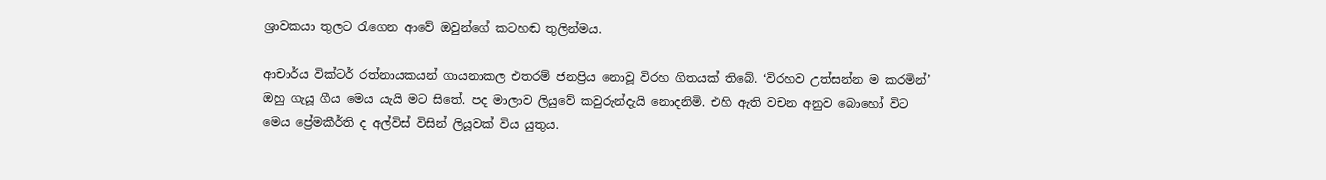ශ්‍රාවකයා තුලට රැගෙන ආවේ ඔවුන්ගේ කටහඬ තුලින්මය.

ආචාර්ය වික්ටර් රත්නායකයන් ගායනාකල එතරම් ජනප්‍රිය නොවූ විරහ ගිතයක් තිබේ. ‘විරහව උත්සන්න ම කරමින්’ ඔහු ගැයූ ගීය මෙය යැයි මට සිතේ. පද මාලාව ලියුවේ කවුරුන්දැයි නොදනිමි. එහි ඇති වචන අනුව බොහෝ විට මෙය ප්‍රේමකීර්ති ද අල්විස් විසින් ලියූවක් විය යුතුය.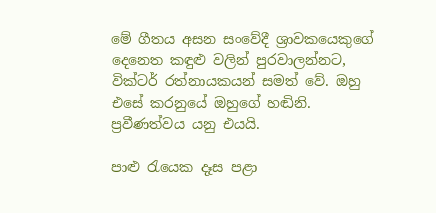මේ ගීතය අසන සංවේදී ශ්‍රාවකයෙකුගේ දෙනෙත කඳුළු වලින් පුරවාලන්නට, වික්ටර් රත්නායකයන් සමත් වේ. ඔහු එසේ කරනුයේ ඔහුගේ හඬිනි. ප්‍රවීණත්වය යනු එයයි.

පාළු රැයෙක දෑස පළා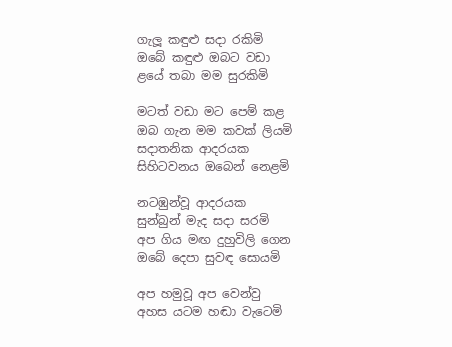ගැලූ කඳුළු සදා රකිමි
ඔබේ කඳුළු ඔබට වඩා
ළයේ තබා මම සුරකිමි

මටත් වඩා මට පෙම් කළ
ඔබ ගැන මම කවක් ලියමි
සදාතනික ආදරයක
සිහිටවනය ඔබෙන් නෙළමි

නටඹුන්වූ ආදරයක
සුන්බුන් මැද සදා සරමි
අප ගිය මඟ දුහුවිලි ගෙන
ඔබේ දෙපා සුවඳ සොයමි

අප හමුවූ අප වෙන්වු
අහස යටම හඬා වැටෙමි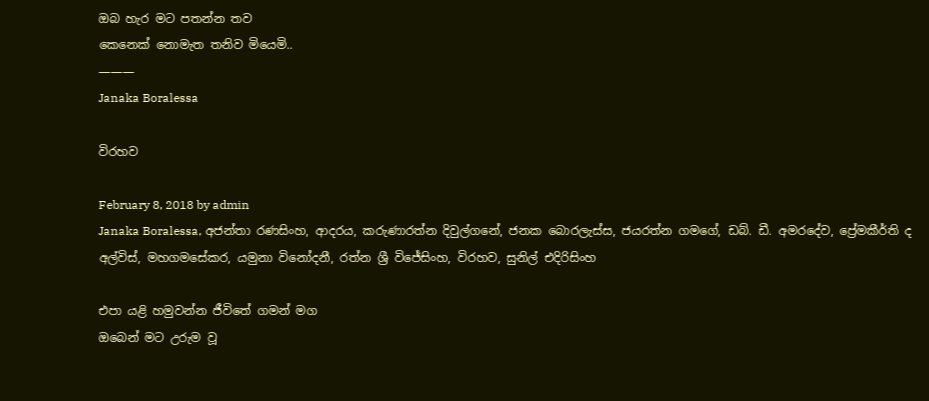ඔබ හැර මට පතන්න තව
කෙනෙක් නොමැත තනිව මියෙමි..
———
Janaka Boralessa

විරහව

February 8, 2018 by admin
Janaka Boralessa, අජන්තා රණසිංහ, ආදරය, කරුණාරත්න දිවුල්ගනේ, ජනක බොරලැස්ස, ජයරත්න ගමගේ, ඩබ්. ඩී. අමරදේව, ප්‍රේමකීර්ති ද අල්විස්, මහගමසේකර, යමුනා විනෝදනී, රත්න ශ්‍රී විජේසිංහ, විරහව, සුනිල් එදිරිසිංහ

එපා යළි හමුවන්න ජීවිතේ ගමන් මග
ඔබෙන් මට උරුම වූ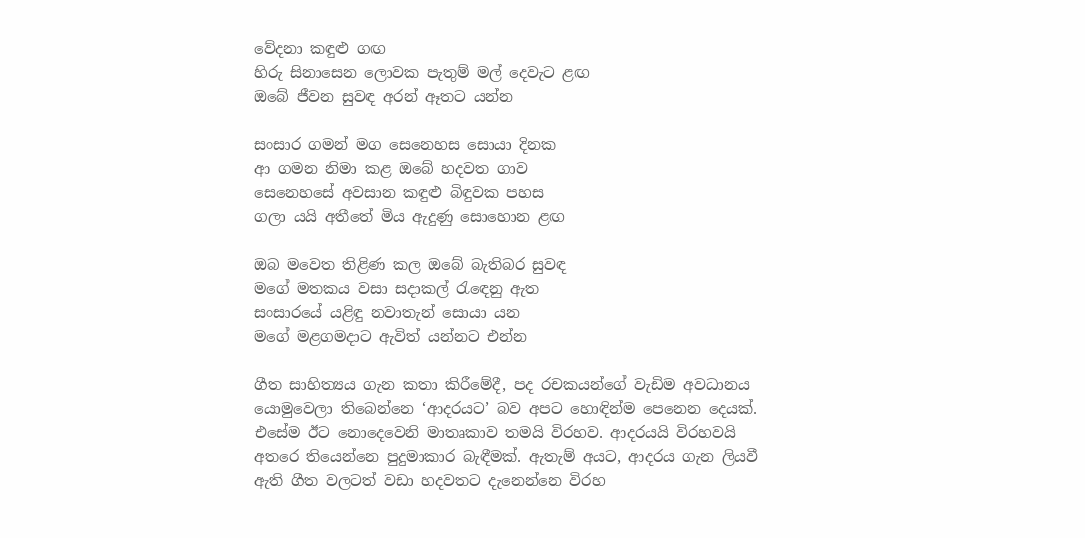වේදනා කඳුළු ගඟ
හිරු සිනාසෙන ලොවක පැතුම් මල් දෙවැට ළඟ
ඔබේ ජීවන සුවඳ අරන් ඈතට යන්න

සංසාර ගමන් මග සෙනෙහස සොයා දිනක
ආ ගමන නිමා කළ ඔබේ හදවත ගාව
සෙනෙහසේ අවසාන කඳුළු බිඳුවක පහස
ගලා යයි අතීතේ මිය ඇදුණු සොහොන ළඟ

ඔබ මවෙත තිළිණ කල ඔබේ බැතිබර සුවඳ
මගේ මතකය වසා සදාකල් රැඳෙනු ඇත
සංසාරයේ යළිඳු නවාතැන් සොයා යන
මගේ මළගමදාට ඇවිත් යන්නට එන්න

ගීත සාහිත්‍යය ගැන කතා කිරීමේදී, පද රචකයන්ගේ වැඩිම අවධානය යොමුවෙලා තිබෙන්නෙ ‘ආදරයට’ බව අපට හොඳින්ම පෙනෙන දෙයක්. එසේම ඊට නොදෙවෙනි මාතෘකාව තමයි විරහව. ආදරයයි විරහවයි අතරෙ තියෙන්නෙ පුදුමාකාර බැඳීමක්. ඇතැම් අයට, ආදරය ගැන ලියවී ඇති ගීත වලටත් වඩා හදවතට දැනෙන්නෙ විරහ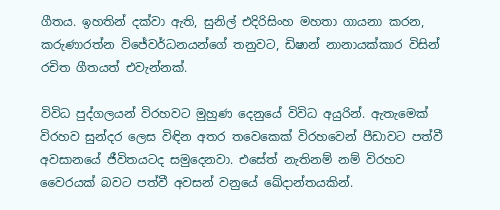ගීතය. ඉහතින් දක්වා ඇති, සුනිල් එදිරිසිංහ මහතා ගායනා කරන, කරුණාරත්න විජේවර්ධනයන්ගේ තනුවට, ඩිෂාන් නානායක්කාර විසින් රචිත ගීතයත් එවැන්නක්.

විවිධ පුද්ගලයන් විරහවට මුහුණ දෙනුයේ විවිධ අයුරින්. ඇතැමෙක් විරහව සුන්දර ලෙස විඳින අතර තවෙකෙක් විරහවෙන් පීඩාවට පත්වී අවසානයේ ජීවිතයටද සමුදෙනවා. එසේත් නැතිනම් නම් විරහව වෛරයක් බවට පත්වී අවසන් වනුයේ ඛේදාන්තයකින්.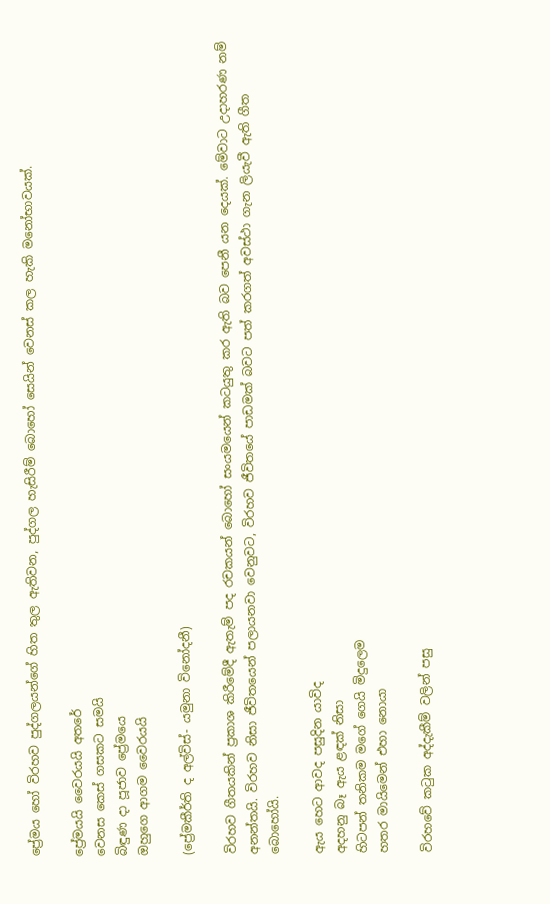ප්‍රේමය හෝ විරහව පුද්ගලයන්ගේ හිත තුල ඇතිවන‍, පුද්ගල හැසිරීම් බොහෝ සෙයින් වෙනස් කල හැකි මනෝභාවයක්.

ප්‍රේමයයි වෛරයයි අතරේ
වෙනස කෙස් ගසකට සමයි
බිඳුණ දා පූජාව ප්‍රේමයෙ
ඔහුගෙ ආගම වෛරයයි

(ප්‍රේමකීර්ති ද අල්විස්- යමුනා විනෝදනී)

විරහව ගීතයකින් ප්‍රකාශ කිරීමේදී ඇතැම් පද රචකයන් බොහෝ සංයමයෙන් කටයුතු කර ඇති බව පෙනී යන දෙයක්. මේවාට උදාහරණ නම් අනන්තයි. විරහව නිසා ජීවිතයෙන් පලායනවා වෙනුවට, විරහව ජීවිතයේ පාඩමක් බවට පත් කරගත් අවස්ථා ගැන ලියැවී ඇති ගීත බොහෝයි.

ඇය හෙට ආවද පසුදින යාවිද
අදහනු බෑ ඇය ළඳක් නිසා
හිටපන් තනිකම මගේ ගෙයි මිදුලෙම
හතර මායිමෙන් එහා නොයා

විරහවේ කටුක අද්දැකීම් වලින් පසු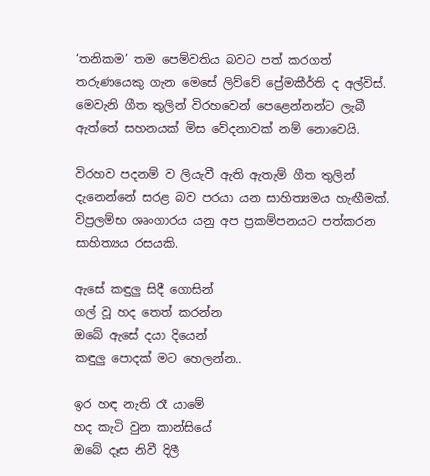‘තනිකම’ තම පෙම්වතිය බවට පත් කරගත් තරුණයෙකු ගැන මෙසේ ලිව්වේ ප්‍රේමකීර්ති ද අල්විස්. මෙවැනි ගීත තුලින් විරහවෙන් පෙළෙන්නන්ට ලැබී ඇත්තේ සහනයක් මිස වේදනාවක් නම් නොවෙයි.

විරහව පදනම් ව ලියැවී ඇති ඇතැම් ගීත තුලින් දැනෙන්නේ සරළ බව පරයා යන සාහිත්‍යමය හැඟීමක්. විප්‍රලම්භ ශෘංගාරය යනු අප ප්‍රකම්පනයට පත්කරන සාහිත්‍යය රසයකි.

ඇසේ කඳුලු සිදී ගොසින්
ගල් වූ හද තෙත් කරන්න
ඔබේ ඇසේ දයා දියෙන්
කඳුලු පොදක් මට හෙලන්න..

ඉර හඳ නැති රෑ යාමේ
හද කැටි වුන කාන්සියේ
ඔබේ දෑස නිවී දිලී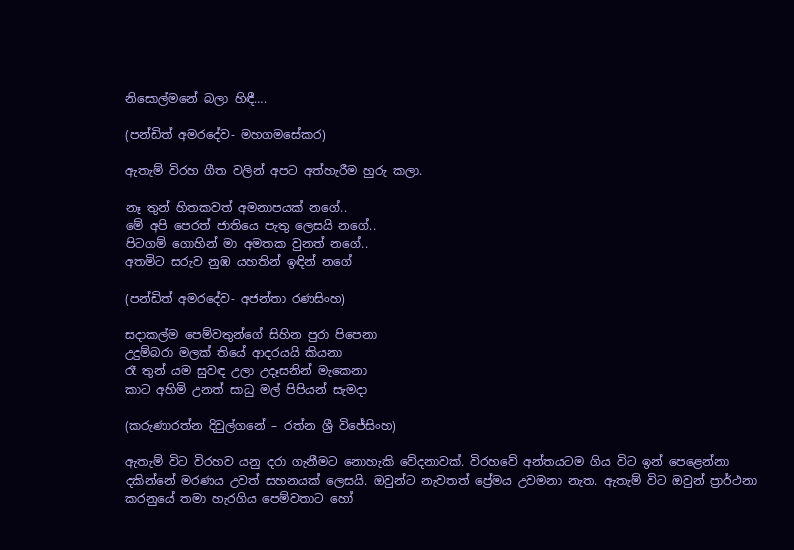නිසොල්මනේ බලා හිඳී….

(පන්ඩිත් අමරදේව- මහගමසේකර)

ඇතැම් විරහ ගීත වලින් අපට අත්හැරීම හුරු කලා.

නෑ තුන් හිතකවත් අමනාපයක් නගේ..
මේ අපි පෙරත් ජාතියෙ පැතු ලෙසයි නගේ..
පිටගම් ගොහින් මා අමතක වුනත් නගේ..
අතමිට සරුව නුඹ යහතින් ඉඳින් නගේ

(පන්ඩිත් අමරදේව- අජන්තා රණසිංහ)

සදාකල්ම පෙම්වතුන්ගේ සිහින පුරා පිපෙනා
උදුම්බරා මලක් තියේ ආදරයයි කියනා
රෑ තුන් යම සුවඳ උලා උදෑසනින් මැකෙනා
කාට අහිමි උනත් සාධු මල් පිපියන් සැමදා

(කරුණාරත්න දිවුල්ගනේ – රත්න ශ්‍රී විජේසිංහ)

ඇතැම් විට විරහව යනු දරා ගැනීමට නොහැකි වේදනාවක්. විරහවේ අන්තයටම ගිය විට ඉන් පෙළෙන්නා දකින්නේ මරණය උවත් සහනයක් ලෙසයි. ඔවුන්ට නැවතත් ප්‍රේමය උවමනා නැත. ඇතැම් විට ඔවුන් ප්‍රාර්ථනා කරනුයේ තමා හැරගිය පෙම්වතාට හෝ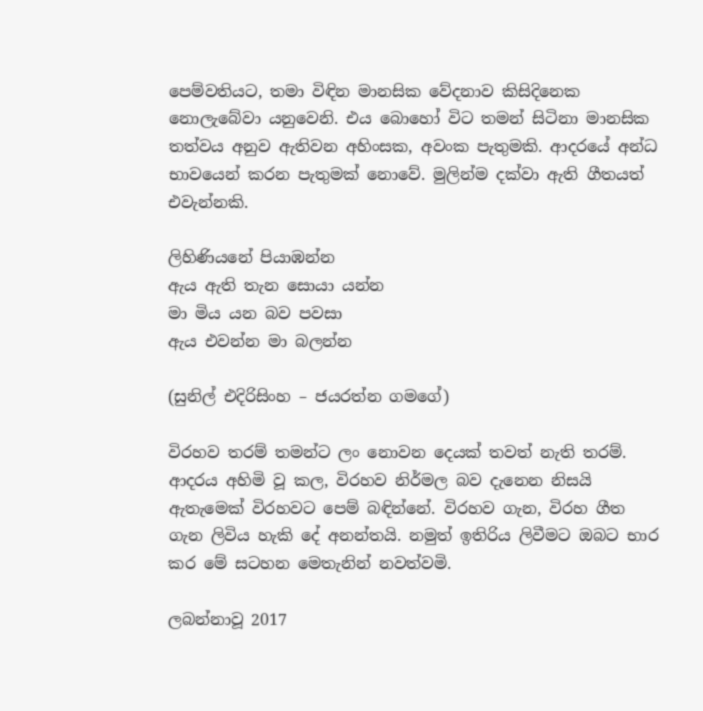පෙම්වතියට, තමා විඳින මානසික වේදනාව කිසිදිනෙක නොලැබේවා යනුවෙනි. එය බොහෝ විට තමන් සිටිනා මානසික තත්වය අනුව ඇතිවන අහිංසක, අවංක පැතුමකි. ආදරයේ අන්ධ භාවයෙන් කරන පැතුමක් නොවේ. මුලින්ම දක්වා ඇති ගීතයත් එවැන්නකි.

ලිහිණියනේ පියාඹන්න
ඇය ඇති තැන සොයා යන්න
මා මිය යන බව පවසා
ඇය එවන්න මා බලන්න

(සුනිල් එදිරිසිංහ – ජයරත්න ගමගේ)

විරහව තරම් තමන්ට ලං නොවන දෙයක් තවත් නැති තරම්. ආදරය අහිමි වූ කල, විරහව නිර්මල බව දැනෙන නිසයි ඇතැමෙක් විරහවට පෙම් බඳින්නේ. විරහව ගැන, විරහ ගීත ගැන ලිවිය හැකි දේ අනන්තයි. නමුත් ඉතිරිය ලිවීමට ඔබට භාර කර මේ සටහන මෙතැනින් නවත්වමි.

ලබන්නාවූ 2017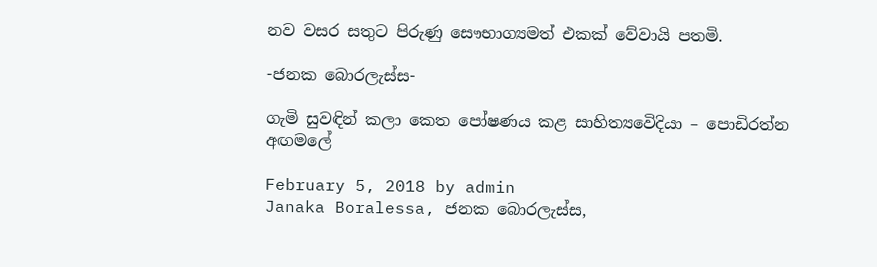නව වසර සතුට පිරුණු සෞභාග්‍යමත් එකක් වේවායි පතමි.

-ජනක බොරලැස්ස-

ගැමි සුවඳින් කලා කෙත පෝෂණය කළ සාහිත්‍යවෙිදියා – පොඩිරත්න අඟමලේ

February 5, 2018 by admin
Janaka Boralessa, ජනක බොරලැස්ස,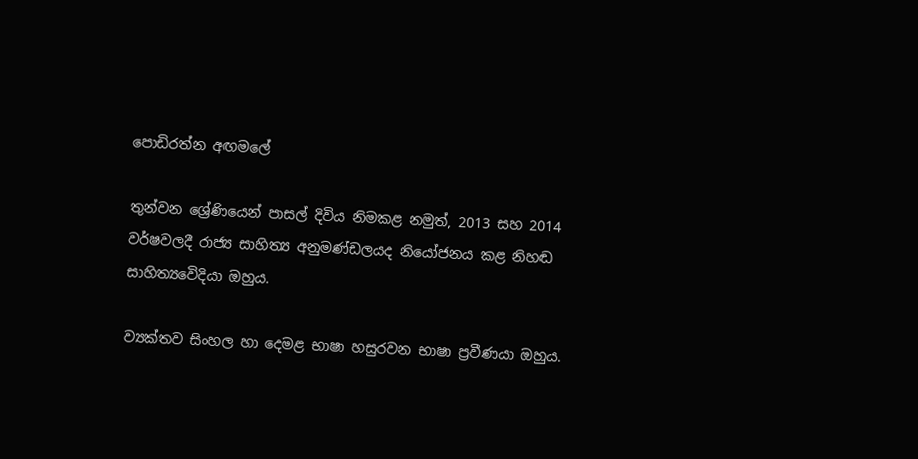පොඩිරත්න අඟමලේ

තුන්වන ශ්‍රේණියෙන් පාසල් දිවිය නිමකළ නමුත්, 2013 සහ 2014 වර්ෂවලදී රාජ්‍ය සාහිත්‍ය අනුමණ්ඩලයද නියෝජනය කළ නිහඬ සාහිත්‍යවෙිදියා ඔහුය.

ව්‍යක්තව සිංහල හා දෙමළ භාෂා හසුරවන භාෂා ප්‍රවීණයා ඔහුය.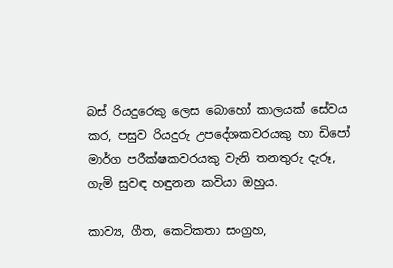බස් රියදුරෙකු ලෙස බොහෝ කාලයක් සේවය කර, පසුව රියදුරු උපදේශකවරයකු හා ඩිපෝ මාර්ග පරීක්ෂකවරයකු වැනි තනතුරු දැරූ, ගැමි සුවඳ හඳුනන කවියා ඔහුය.

කාව්‍ය, ගීත, කෙටිකතා සංග්‍රහ,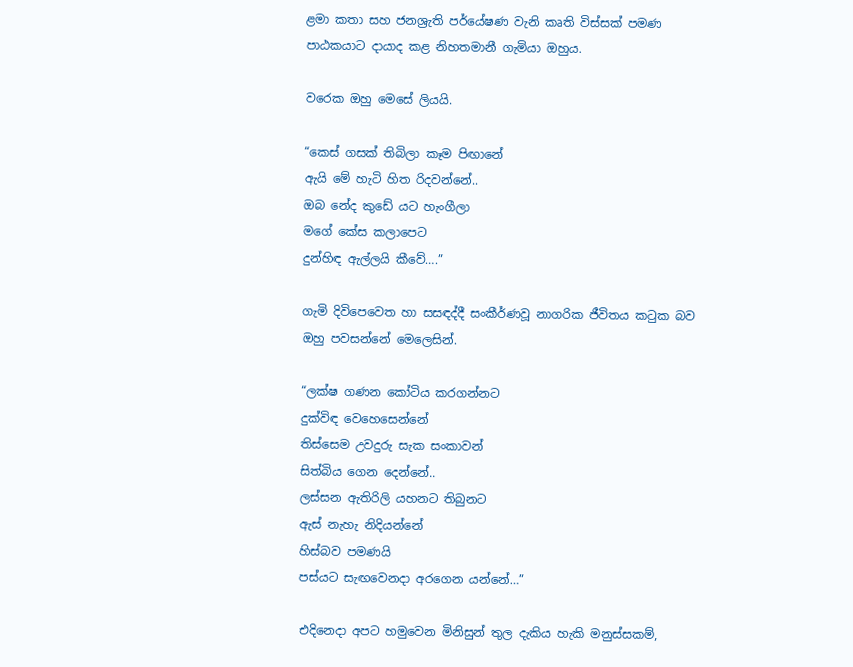ළමා කතා සහ ජනශ්‍රැති පර්යේෂණ වැනි කෘති විස්සක් පමණ පාඨකයාට දායාද කළ නිහතමානී ගැමියා ඔහුය.

වරෙක ඔහු මෙසේ ලියයි.

“කෙස් ගසක් තිබිලා කෑම පිඟානේ
ඇයි මේ හැටි හිත රිදවන්නේ..
ඔබ නේද කුඩේ යට හැංගීලා
මගේ කේස කලාපෙට
දුන්හිඳ ඇල්ලයි කීවේ….”

ගැමි දිවිපෙවෙත හා සසඳද්දී සංකීර්ණවූ නාගරික ජීවිතය කටුක බව ඔහු පවසන්නේ මෙලෙසින්.

“ලක්ෂ ගණන කෝටිය කරගන්නට
දුක්විඳ වෙහෙසෙන්නේ
තිස්සෙම උවදුරු සැක සංකාවන්
සිත්බිය ගෙන දෙන්නේ..
ලස්සන ඇතිරිලි යහනට තිබුනට
ඇස් නැහැ නිදියන්නේ
හිස්බව පමණයි
පස්යට සැඟවෙනදා අරගෙන යන්නේ…”

එදිනෙදා අපට හමුවෙන මිනිසුන් තුල දැකිය හැකි මනුස්සකම්,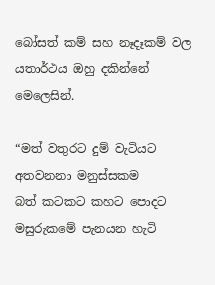බෝසත් කම් සහ නෑදෑකම් වල යතාර්ථය ඔහු දකින්නේ මෙලෙසින්.

“මත් වතුරට දුම් වැටියට
අතවනනා මනුස්සකම
බත් කටකට කහට පොදට
මසුරුකමේ පැනයන හැටි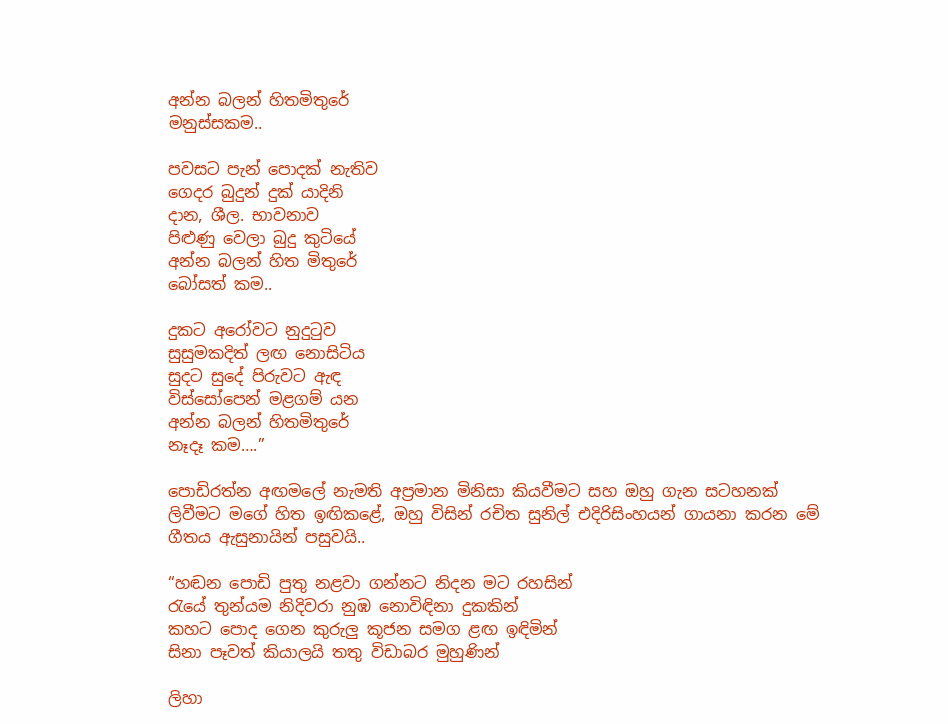අන්න බලන් හිතමිතුරේ
මනුස්සකම..

පවසට පැන් පොදක් නැතිව
ගෙදර බුදුන් දුක් යාදිනි
දාන, ශීල. භාවනාව
පිළුණු වෙලා බුදු කුටියේ
අන්න බලන් හිත මිතුරේ
බෝසත් කම..

දුකට අරෝවට නුදුටුව
සුසුමකදිත් ලඟ නොසිටිය
සුදට සුදේ පිරුවට ඇඳ
විස්සෝපෙන් මළගම් යන
අන්න බලන් හිතමිතුරේ
නෑදෑ කම….”

පොඩිරත්න අඟමලේ නැමති අප්‍රමාන මිනිසා කියවීමට සහ ඔහු ගැන සටහනක් ලිවීමට මගේ හිත ඉඟිකළේ, ඔහු විසින් රචිත සුනිල් එදිරිසිංහයන් ගායනා කරන මේ ගීතය ඇසුනායින් පසුවයි..

“හඬන පොඩි පුතු නළවා ගන්නට නිදන මට රහසින්
රැයේ තුන්යම නිදිවරා නුඹ නොවිඳිනා දුකකින්
කහට පොද ගෙන කුරුලු කූජන සමග ළඟ ඉඳිමින්
සිනා පෑවත් කියාලයි තතු විඩාබර මුහුණින්

ලිහා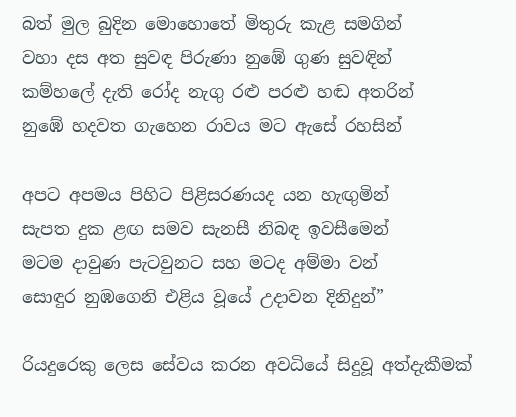බත් මුල බුදින මොහොතේ මිතුරු කැළ සමගින්
වහා දස අත සුවඳ පිරුණා නුඹේ ගුණ සුවඳින්
කම්හලේ දැති රෝද නැගු රළු පරළු හඬ අතරින්
නුඹේ හදවත ගැහෙන රාවය මට ඇසේ රහසින්

අපට අපමය පිහිට පිළිසරණයද යන හැඟුමින්
සැපත දුක ළඟ සමව සැනසී නිබඳ ඉවසීමෙන්
මටම දාවුණ පැටවුනට සහ මටද අම්මා වන්
සොඳුර නුඹගෙනි එළිය වූයේ උදාවන දිනිදුන්”

රියදුරෙකු ලෙස සේවය කරන අවධියේ සිදුවූ අත්දැකීමක්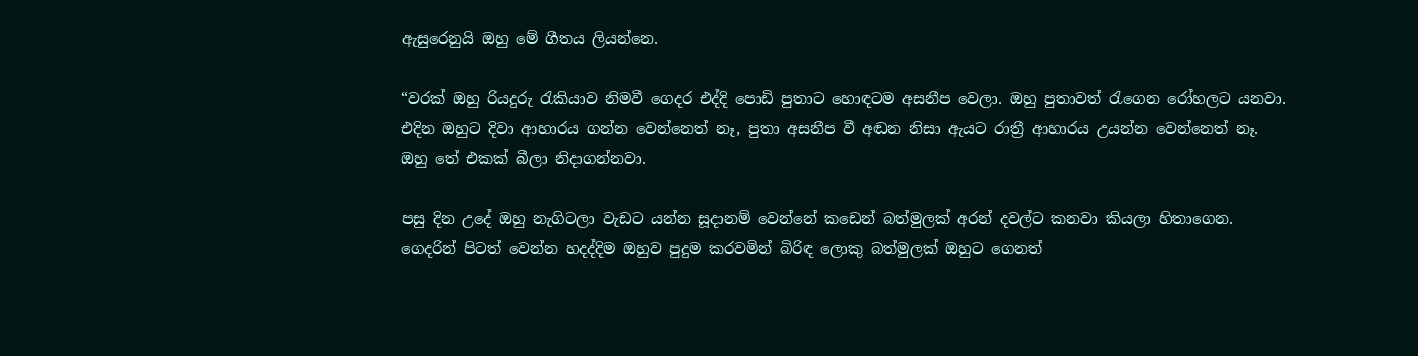ඇසුරෙනුයි ඔහු මේ ගීතය ලියන්නෙ.

“වරක් ඔහු රියදුරු රැකියාව නිමවී ගෙදර එද්දි පොඩි පුතාට හොඳටම අසනීප වෙලා. ඔහු පුතාවත් රැගෙන රෝහලට යනවා.
එදින ඔහුට දිවා ආහාරය ගන්න වෙන්නෙත් නෑ, පුතා අසනීප වී අඬන නිසා ඇයට රාත්‍රී ආහාරය උයන්න වෙන්නෙත් නෑ.
ඔහු තේ එකක් බීලා නිදාගන්නවා.

පසු දින උදේ ඔහු නැගිටලා වැඩට යන්න සූදානම් වෙන්නේ කඩෙන් බත්මුලක් අරන් දවල්ට කනවා කියලා හිතාගෙන.
ගෙදරින් පිටත් වෙන්න හදද්දිම ඔහුව පුදුම කරවමින් බිරිඳ ලොකු බත්මුලක් ඔහුට ගෙනත්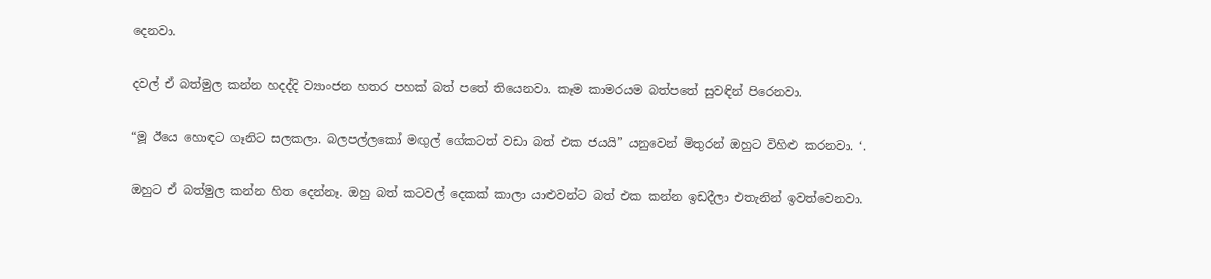දෙනවා.

දවල් ඒ බත්මුල කන්න හදද්දි ව්‍යාංජන හතර පහක් බත් පතේ තියෙනවා. කෑම කාමරයම බත්පතේ සුවඳින් පිරෙනවා.

“මූ ඊයෙ හොඳට ගෑනිට සලකලා. බලපල්ලකෝ මඟුල් ගේකටත් වඩා බත් එක ජයයි” යනුවෙන් මිතුරන් ඔහුට විහිළු කරනවා. ‘.

ඔහුට ඒ බත්මුල කන්න හිත දෙන්නෑ. ඔහු බත් කටවල් දෙකක් කාලා යාළුවන්ට බත් එක කන්න ඉඩදීලා එතැනින් ඉවත්වෙනවා.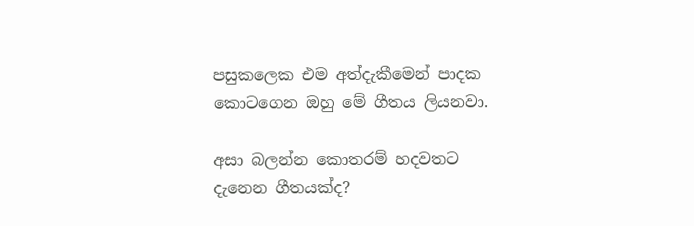පසුකලෙක එම අත්දැකීමෙන් පාදක කොටගෙන ඔහු මේ ගීතය ලියනවා.

අසා බලන්න කොතරම් හදවතට දැනෙන ගීතයක්ද?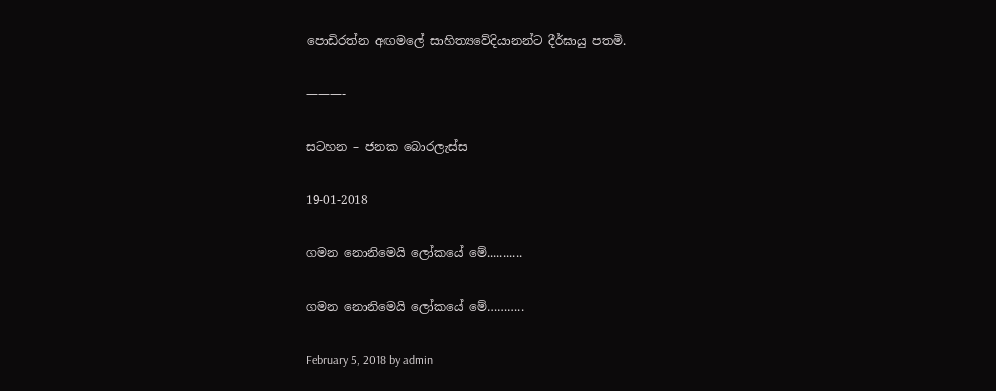පොඩිරත්න අඟමලේ සාහිත්‍යවේදියානන්ට දීර්ඝායු පතමි.

———-

සටහන – ජනක බොරලැස්ස

19-01-2018

ගමන නොනිමෙයි ලෝකයේ මේ...........

ගමන නොනිමෙයි ලෝකයේ මේ………..

February 5, 2018 by admin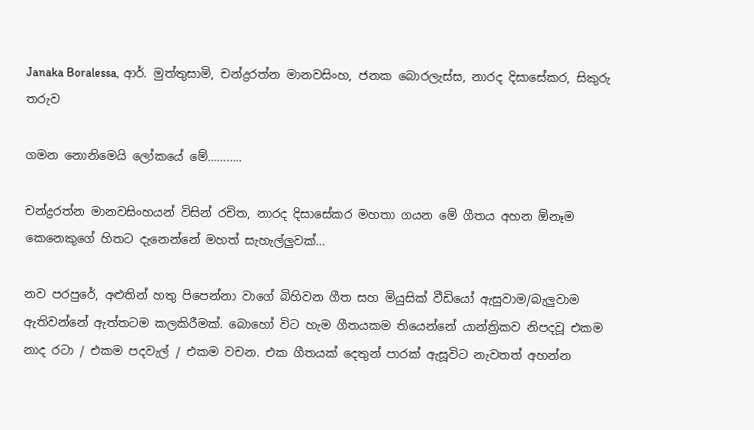Janaka Boralessa, ආර්. මුත්තුසාමි, චන්ද්‍රරත්න මානවසිංහ, ජනක බොරලැස්ස, නාරද දිසාසේකර, සිකුරු තරුව

ගමන නොනිමෙයි ලෝකයේ මේ………..

චන්ද්‍රරත්න මානවසිංහයන් විසින් රචිත, නාරද දිසාසේකර මහතා ගයන මේ ගීතය අහන ඕනෑම කෙනෙකුගේ හිතට දැනෙන්නේ මහත් සැහැල්ලුවක්…

නව පරපුරේ, අළුතින් හතු පිපෙන්නා වාගේ බිහිවන ගීත සහ මියුසික් වීඩියෝ ඇසුවාම/බැලුවාම ඇතිවන්නේ ඇත්තටම කලකිරීමක්. බොහෝ විට හැම ගීතයකම තියෙන්නේ යාන්ත්‍රිකව නිපදවූ එකම නාද රටා / එකම පදවැල් / එකම වචන. එක ගීතයක් දෙතුන් පාරක් ඇසූවිට නැවතත් අහන්න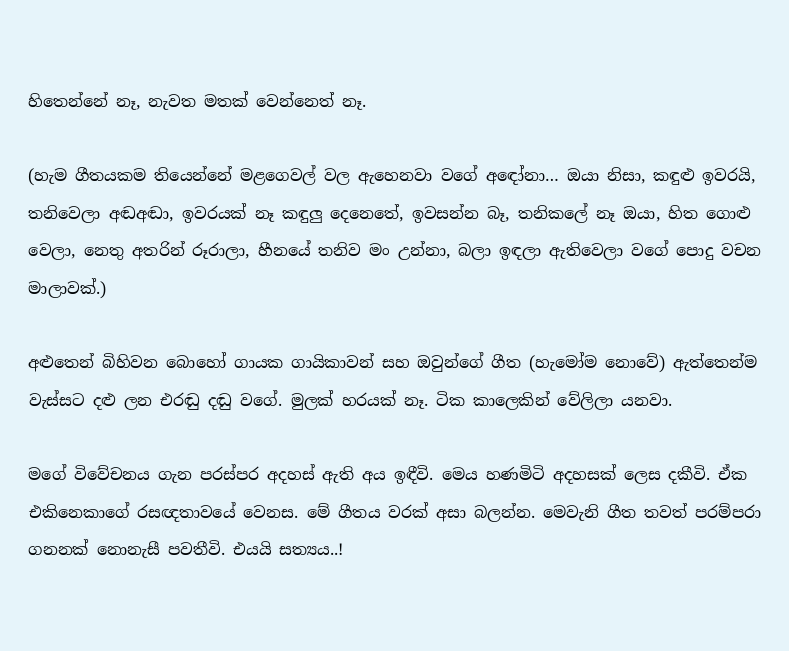හිතෙන්නේ නෑ, නැවත මතක් වෙන්නෙත් නෑ.

(හැම ගීතයකම තියෙන්නේ මළගෙවල් වල ඇහෙනවා වගේ අඳෝනා… ඔයා නිසා, කඳුළු ඉවරයි, තනිවෙලා අඬඅඬා, ඉවරයක් නෑ කඳුලු දෙනෙතේ, ඉවසන්න බෑ, තනිකලේ නෑ ඔයා, හිත ගොළු වෙලා, නෙතු අතරින් රූරාලා, හීනයේ තනිව මං උන්නා, බලා ඉඳලා ඇතිවෙලා වගේ පොදු වචන මාලාවක්.)

අළුතෙන් බිහිවන බොහෝ ගායක ගායිකාවන් සහ ඔවුන්ගේ ගීත (හැමෝම නොවේ) ඇත්තෙන්ම වැස්සට දළු ලන එරඬු දඬු වගේ. මුලක් හරයක් නෑ. ටික කාලෙකින් වේලිලා යනවා.

මගේ විවේචනය ගැන පරස්පර අදහස් ඇති අය ඉඳීවි. මෙය හණමිටි අදහසක් ලෙස දකීවි. ඒක එකිනෙකාගේ රසඥතාවයේ වෙනස. මේ ගීතය වරක් අසා බලන්න. මෙවැනි ගීත තවත් පරම්පරා ගනනක් නොනැසී පවතීවි. එයයි සත්‍යය..!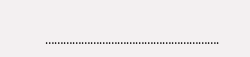………………………………………………….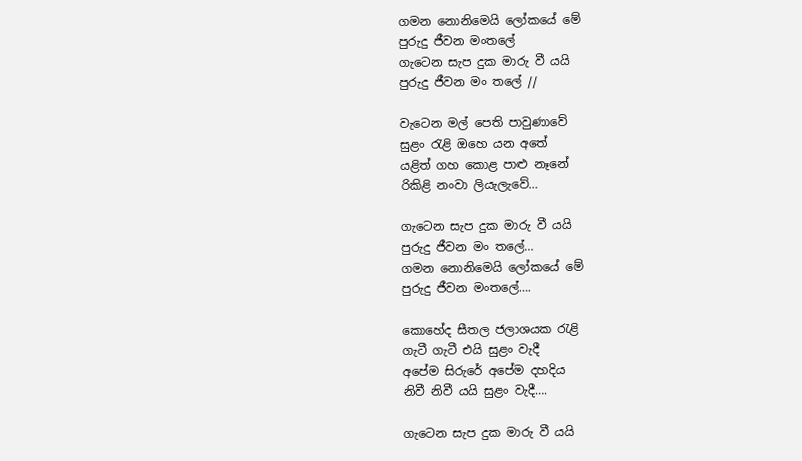ගමන නොනිමෙයි ලෝකයේ මේ
පුරුදු ජීවන මංතලේ
ගැටෙන සැප දුක මාරු වී යයි
පුරුදු ජීවන මං තලේ //

වැටෙන මල් පෙති පාවුණාවේ
සුළං රැළි ඔහෙ යන අතේ
යළිත් ගහ කොළ පාළු නෑනේ
රිකිළි නංවා ලියැලැවේ…

ගැටෙන සැප දුක මාරු වී යයි
පුරුදු ජීවන මං තලේ…
ගමන නොනිමෙයි ලෝකයේ මේ
පුරුදු ජීවන මංතලේ….

කොහේද සීතල ජලාශයක රැළි
ගැටී ගැටී එයි සුළං වැදී
අපේම සිරුරේ අපේම දහදිය
නිවී නිවී යයි සුළං වැදී….

ගැටෙන සැප දුක මාරු වී යයි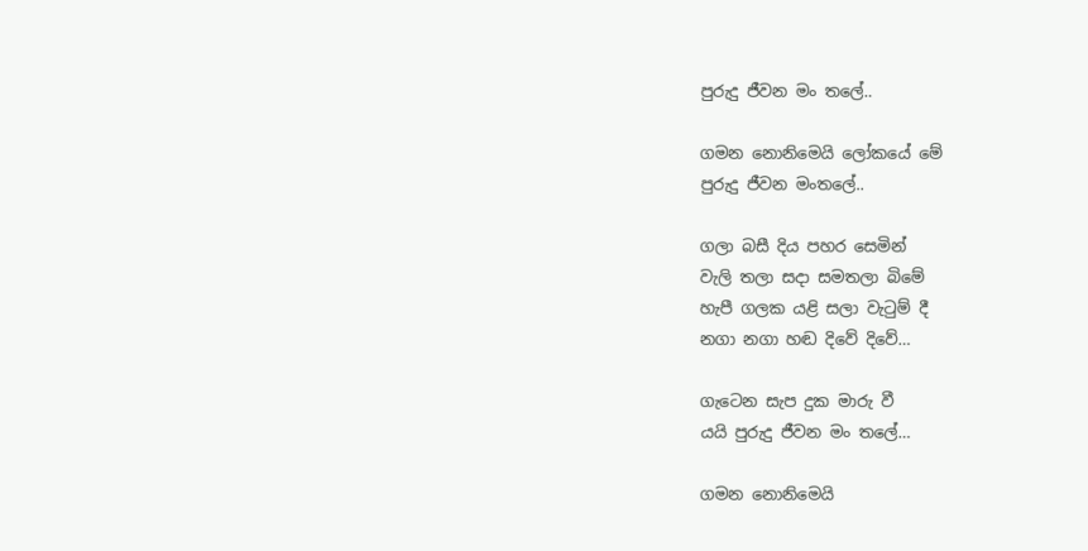පුරුදු ජීවන මං තලේ..

ගමන නොනිමෙයි ලෝකයේ මේ
පුරුදු ජීවන මංතලේ..

ගලා බසී දිය පහර සෙමින්
වැලි තලා සදා සමතලා බිමේ
හැපී ගලක යළි සලා වැටුම් දී
නගා නගා හඬ දිවේ දිවේ…

ගැටෙන සැප දුක මාරු වී
යයි පුරුදු ජීවන මං තලේ…

ගමන නොනිමෙයි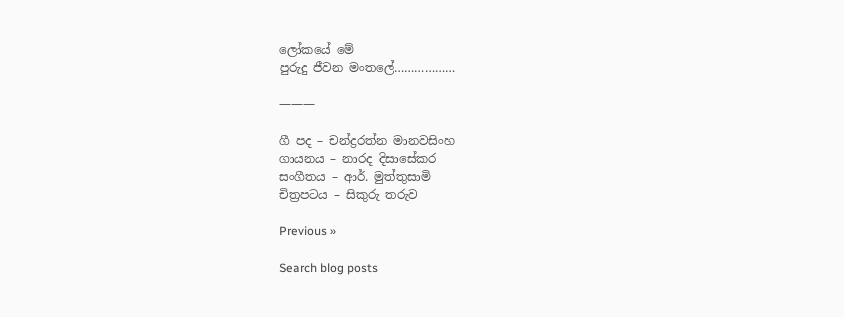ලෝකයේ මේ
පුරුදු ජීවන මංතලේ………………

———

ගී පද – චන්ද්‍රරත්න මානවසිංහ
ගායනය – නාරද දිසාසේකර
සංගීතය – ආර්. මුත්තුසාමි
චිත්‍රපටය – සිකුරු තරුව

Previous »

Search blog posts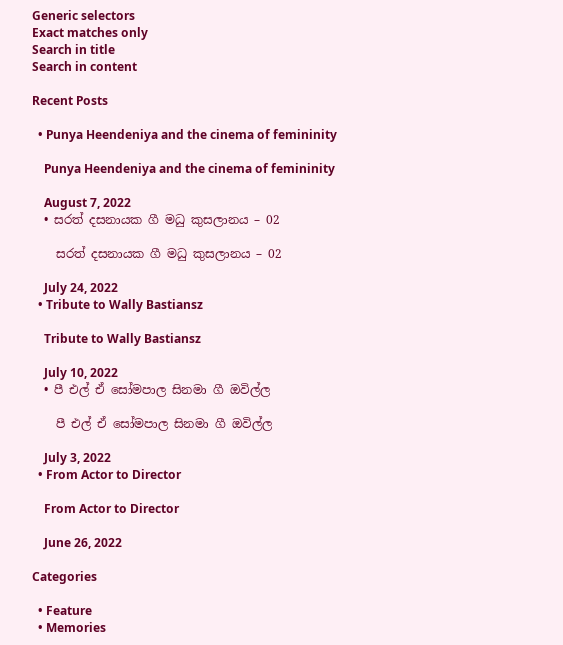Generic selectors
Exact matches only
Search in title
Search in content

Recent Posts

  • Punya Heendeniya and the cinema of femininity

    Punya Heendeniya and the cinema of femininity

    August 7, 2022
  • සරත් දසනායක ගී මධු කුසලානය – 02

    සරත් දසනායක ගී මධු කුසලානය – 02

    July 24, 2022
  • Tribute to Wally Bastiansz

    Tribute to Wally Bastiansz

    July 10, 2022
  • පී එල් ඒ සෝමපාල සිනමා ගී ඔවිල්ල

    පී එල් ඒ සෝමපාල සිනමා ගී ඔවිල්ල

    July 3, 2022
  • From Actor to Director

    From Actor to Director

    June 26, 2022

Categories

  • Feature
  • Memories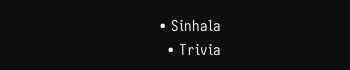• Sinhala
  • Trivia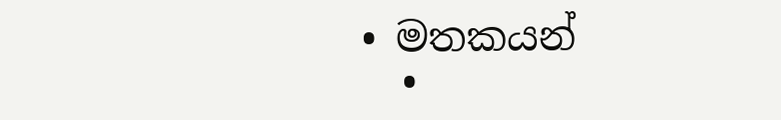• මතකයන්
  •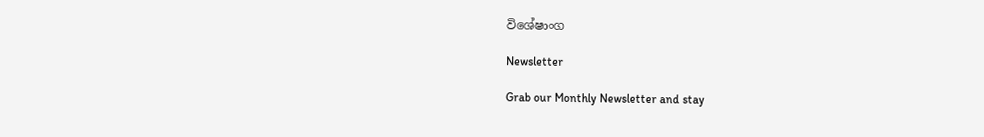විශේෂාංග

Newsletter

Grab our Monthly Newsletter and stay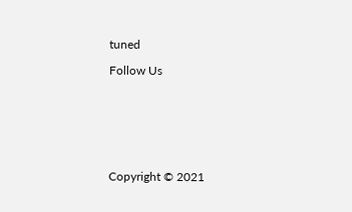tuned

Follow Us







Copyright © 2021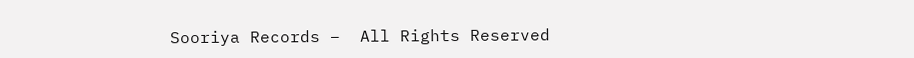Sooriya Records –  All Rights Reserved